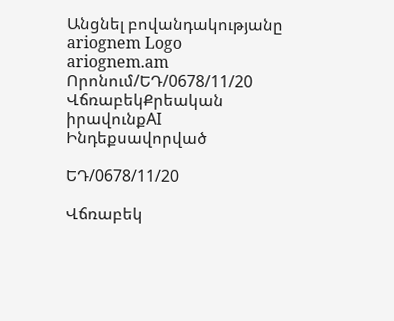Անցնել բովանդակությանը
ariognem Logo
ariognem.am
Որոնում/ԵԴ/0678/11/20
ՎճռաբեկՔրեական իրավունքAI Ինդեքսավորված

ԵԴ/0678/11/20

Վճռաբեկ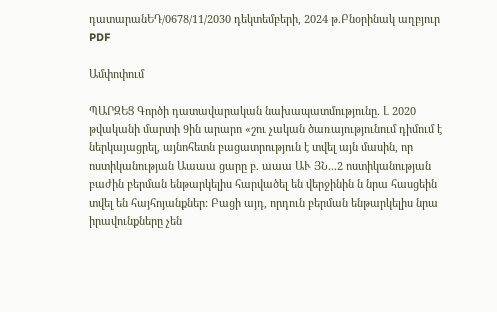դատարանԵԴ/0678/11/2030 դեկտեմբերի, 2024 թ.Բնօրինակ աղբյուր
PDF

Ամփոփում

ՊԱՐԶԵՑ Գործի դատավարական նախապատմությունը. Լ 2020 թվականի մարտի 9ին արարո «շու չական ծառայությունում դիմում է ներկայացրել, այնոհետն բացատրություն է տվել այն մասին, որ ոստիկանության Աաաա ցարը բ. աաա ԱՒ ՅՆ...2 ոստիկանության բաժին բերման ենթարկելիս հարվածել են վերջինին ն նրա հասցեին տվել են հայհոյանքներ: Բացի այդ, որդուն բերման ենթարկելիս նրա իրավունքները չեն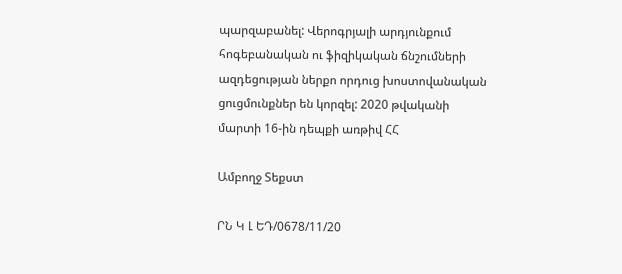պարզաբանել: Վերոգրյալի արդյունքում հոգեբանական ու ֆիզիկական ճնշումների ազդեցության ներքո որդուց խոստովանական ցուցմունքներ են կորզել: 2020 թվականի մարտի 16-ին դեպքի առթիվ ՀՀ

Ամբողջ Տեքստ

ՐՆ Կ Լ ԵԴ/0678/11/20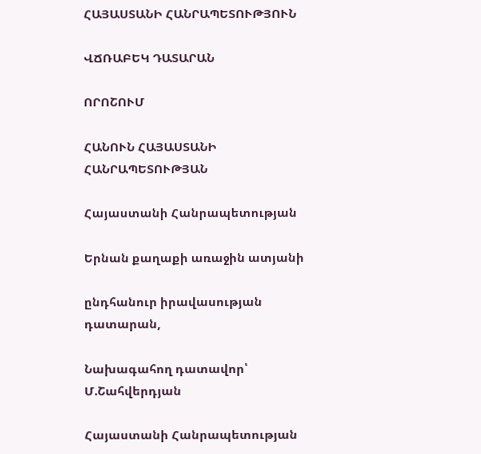ՀԱՅԱՍՏԱՆԻ ՀԱՆՐԱՊԵՏՈՒԹՅՈՒՆ

ՎՃՌԱԲԵԿ ԴԱՏԱՐԱՆ

ՈՐՈՇՈՒՄ

ՀԱՆՈՒՆ ՀԱՅԱՍՏԱՆԻ ՀԱՆՐԱՊԵՏՈՒԹՅԱՆ

Հայաստանի Հանրապետության

Երնան քաղաքի առաջին ատյանի

ընդհանուր իրավասության դատարան,

Նախագահող դատավոր՝ Մ.Շահվերդյան

Հայաստանի Հանրապետության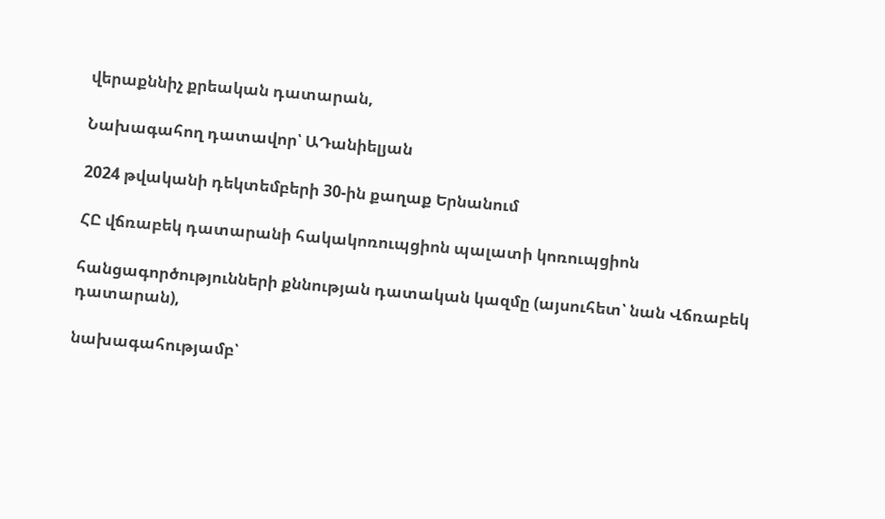վերաքննիչ քրեական դատարան,

Նախագահող դատավոր՝ ԱԴանիելյան

2024 թվականի դեկտեմբերի 30-ին քաղաք Երնանում

ՀԸ վճռաբեկ դատարանի հակակոռուպցիոն պալատի կոռուպցիոն

հանցագործությունների քննության դատական կազմը (այսուհետ՝ նան Վճռաբեկ դատարան),

նախագահությամբ՝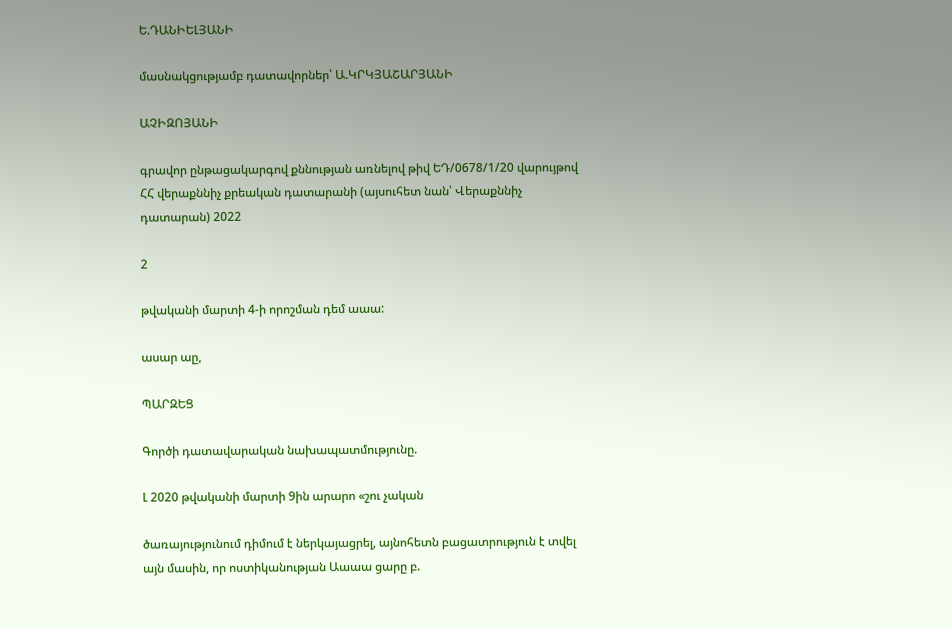Ե.ԴԱՆԻԵԼՅԱՆԻ

մասնակցությամբ դատավորներ՝ Ա.ԿՐԿՅԱՇԱՐՅԱՆԻ

ԱՉԻԶՈՅԱՆԻ

գրավոր ընթացակարգով քննության առնելով թիվ ԵԴ/0678/1/20 վարույթով ՀՀ վերաքննիչ քրեական դատարանի (այսուհետ նան՝ Վերաքննիչ դատարան) 2022

2

թվականի մարտի 4-ի որոշման դեմ աաա:

ասար աը,

ՊԱՐԶԵՑ

Գործի դատավարական նախապատմությունը.

Լ 2020 թվականի մարտի 9ին արարո «շու չական

ծառայությունում դիմում է ներկայացրել, այնոհետն բացատրություն է տվել այն մասին, որ ոստիկանության Աաաա ցարը բ.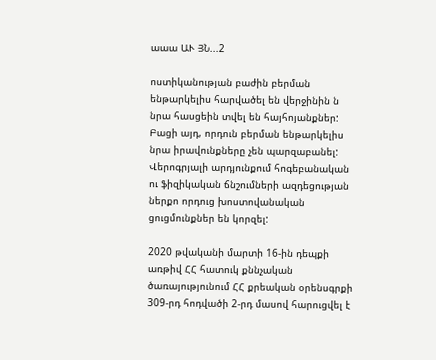աաա ԱՒ ՅՆ...2

ոստիկանության բաժին բերման ենթարկելիս հարվածել են վերջինին ն նրա հասցեին տվել են հայհոյանքներ: Բացի այդ, որդուն բերման ենթարկելիս նրա իրավունքները չեն պարզաբանել: Վերոգրյալի արդյունքում հոգեբանական ու ֆիզիկական ճնշումների ազդեցության ներքո որդուց խոստովանական ցուցմունքներ են կորզել:

2020 թվականի մարտի 16-ին դեպքի առթիվ ՀՀ հատուկ քննչական ծառայությունում ՀՀ քրեական օրենսգրքի 309-րդ հոդվածի 2-րդ մասով հարուցվել է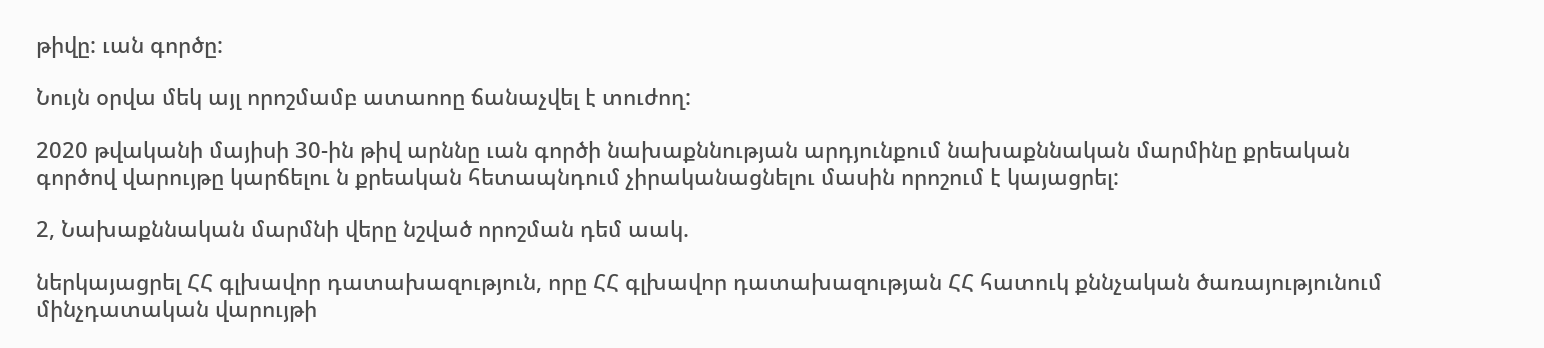թիվը: ւան գործը:

Նույն օրվա մեկ այլ որոշմամբ ատաոոը ճանաչվել է տուժող:

2020 թվականի մայիսի 30-ին թիվ արննը ւան գործի նախաքննության արդյունքում նախաքննական մարմինը քրեական գործով վարույթը կարճելու ն քրեական հետապնդում չիրականացնելու մասին որոշում է կայացրել:

2, Նախաքննական մարմնի վերը նշված որոշման դեմ աակ.

ներկայացրել ՀՀ գլխավոր դատախազություն, որը ՀՀ գլխավոր դատախազության ՀՀ հատուկ քննչական ծառայությունում մինչդատական վարույթի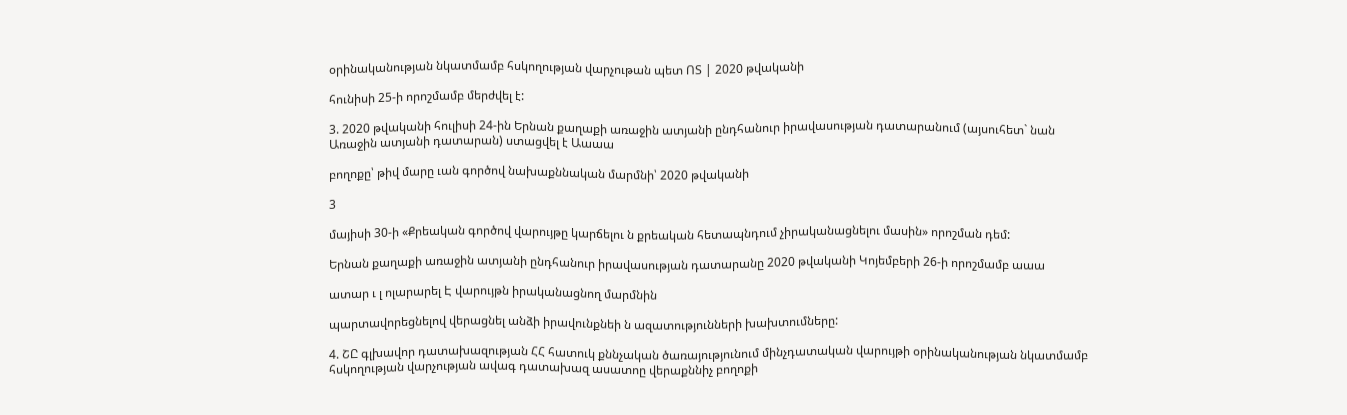օրինականության նկատմամբ հսկողության վարչութան պետ ՈՏ | 2020 թվականի

հունիսի 25-ի որոշմամբ մերժվել է:

3. 2020 թվականի հուլիսի 24-ին Երնան քաղաքի առաջին ատյանի ընդհանուր իրավասության դատարանում (այսուհետ` նան Առաջին ատյանի դատարան) ստացվել է Աաաա

բողոքը՝ թիվ մարը ւան գործով նախաքննական մարմնի՝ 2020 թվականի

3

մայիսի 30-ի «Քրեական գործով վարույթը կարճելու ն քրեական հետապնդում չիրականացնելու մասին» որոշման դեմ:

Երնան քաղաքի առաջին ատյանի ընդհանուր իրավասության դատարանը 2020 թվականի Կոյեմբերի 26-ի որոշմամբ աաա

ատար ւ լ ոլարարել Է վարույթն իրականացնող մարմնին

պարտավորեցնելով վերացնել անձի իրավունքնեի ն ազատությունների խախտումները:

4. ՇԸ գլխավոր դատախազության ՀՀ հատուկ քննչական ծառայությունում մինչդատական վարույթի օրինականության նկատմամբ հսկողության վարչության ավագ դատախազ ասատոը վերաքննիչ բողոքի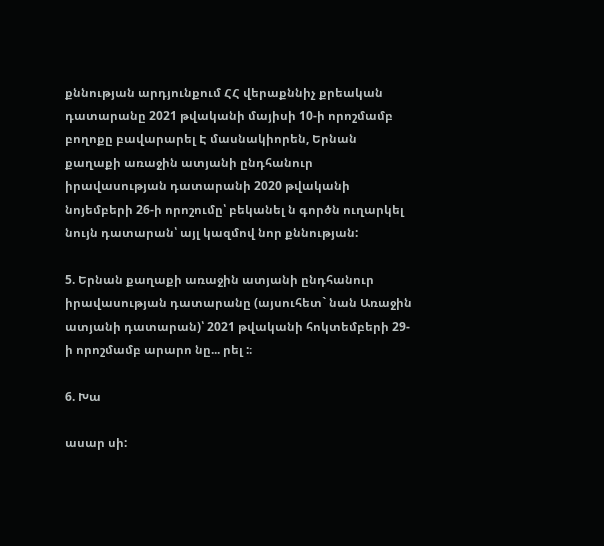քննության արդյունքում ՀՀ վերաքննիչ քրեական դատարանը 2021 թվականի մայիսի 10-ի որոշմամբ բողոքը բավարարել Է մասնակիորեն, Երնան քաղաքի առաջին ատյանի ընդհանուր իրավասության դատարանի 2020 թվականի նոյեմբերի 26-ի որոշումը՝ բեկանել ն գործն ուղարկել նույն դատարան՝ այլ կազմով նոր քննության:

5. Երնան քաղաքի առաջին ատյանի ընդհանուր իրավասության դատարանը (այսուհետ` նան Առաջին ատյանի դատարան)՝ 2021 թվականի հոկտեմբերի 29-ի որոշմամբ արարո նը... րել :։

6. Խա

ասար սի: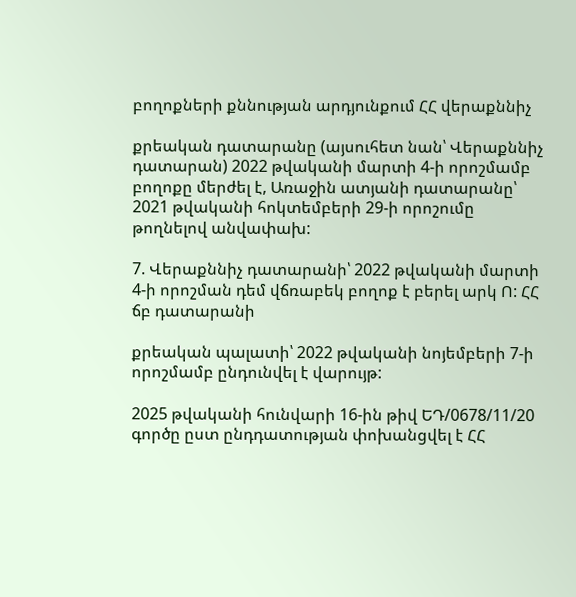բողոքների քննության արդյունքում ՀՀ վերաքննիչ

քրեական դատարանը (այսուհետ նան՝ Վերաքննիչ դատարան) 2022 թվականի մարտի 4-ի որոշմամբ բողոքը մերժել է, Առաջին ատյանի դատարանը՝ 2021 թվականի հոկտեմբերի 29-ի որոշումը թողնելով անվափախ:

7. Վերաքննիչ դատարանի՝ 2022 թվականի մարտի 4-ի որոշման դեմ վճռաբեկ բողոք է բերել արկ Ո: ՀՀ ճբ դատարանի

քրեական պալատի՝ 2022 թվականի նոյեմբերի 7-ի որոշմամբ ընդունվել է վարույթ:

2025 թվականի հունվարի 16-ին թիվ ԵԴ/0678/11/20 գործը ըստ ընդդատության փոխանցվել է ՀՀ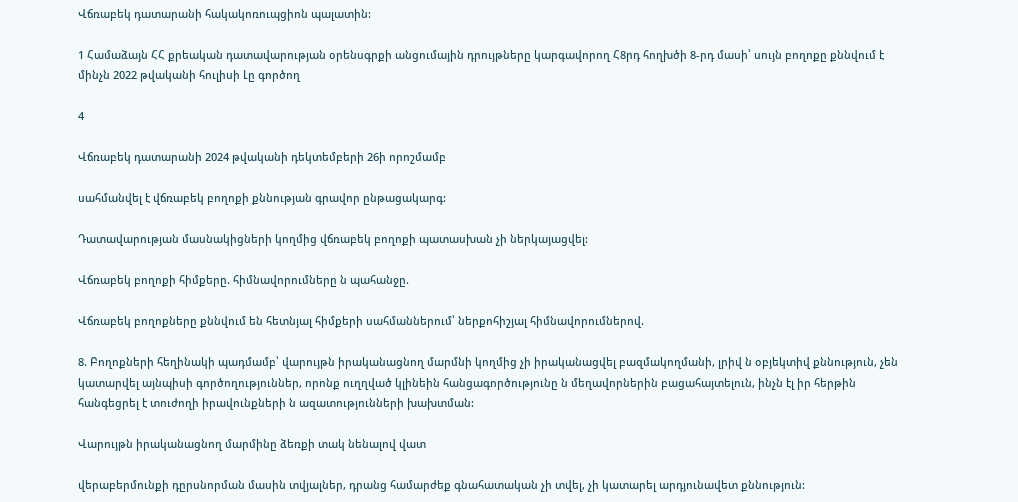Վճռաբեկ դատարանի հակակոռուպցիոն պալատին:

1 Համաձայն ՀՀ քրեական դատավարության օրենսգրքի անցումային դրույթները կարգավորող Հ8րդ հողխծի 8-րդ մասի՝ սույն բողոքը քննվում է մինչն 2022 թվականի հուլիսի Լը գործող

4

Վճռաբեկ դատարանի 2024 թվականի դեկտեմբերի 26ի որոշմամբ

սահմանվել է վճռաբեկ բողոքի քննության գրավոր ընթացակարգ:

Դատավարության մասնակիցների կողմից վճռաբեկ բողոքի պատասխան չի ներկայացվել:

Վճռաբեկ բողոքի հիմքերը. հիմնավորումները ն պահանջը.

Վճռաբեկ բողոքները քննվում են հետնյալ հիմքերի սահմաններում՝ ներքոհիշյալ հիմնավորումներով.

8. Բողոքների հեղինակի պադմամբ՝ վարույթն իրականացնող մարմնի կողմից չի իրականացվել բազմակողմանի, լրիվ ն օբյեկտիվ քննություն, չեն կատարվել այնպիսի գործողություններ, որոնք ուղղված կլինեին հանցագործությունը ն մեղավորներին բացահայտելուն, ինչն էլ իր հերթին հանգեցրել է տուժողի իրավունքների ն ազատությունների խախտման:

Վարույթն իրականացնող մարմինը ձեռքի տակ նենալով վատ

վերաբերմունքի դըրսնորման մասին տվյալներ, դրանց համարժեք գնահատական չի տվել, չի կատարել արդյունավետ քննություն: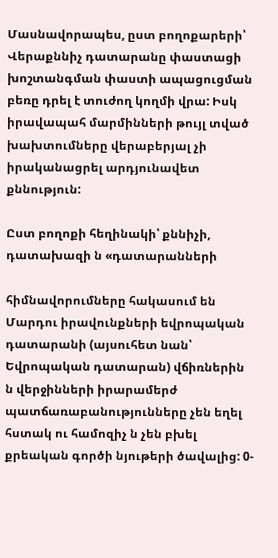Մասնավորապես, ըստ բողոքարերի՝ Վերաքննիչ դատարանը փաստացի խոշտանգման փաստի ապացուցման բեռը դրել է տուժող կողմի վրա: Իսկ իրավապահ մարմինների թույլ տված խախտումները վերաբերյալ չի իրականացրել արդյունավետ քննություն:

Ըստ բողոքի հեղինակի՝ քննիչի, դատախազի ն «դատարանների

հիմնավորումները հակասում են Մարդու իրավունքների եվրոպական դատարանի (այսուհետ նան՝ Եվրոպական դատարան) վճիռներին ն վերջինների իրարամերժ պատճառաբանությունները չեն եղել հստակ ու համոզիչ ն չեն բխել քրեական գործի նյութերի ծավալից: 0-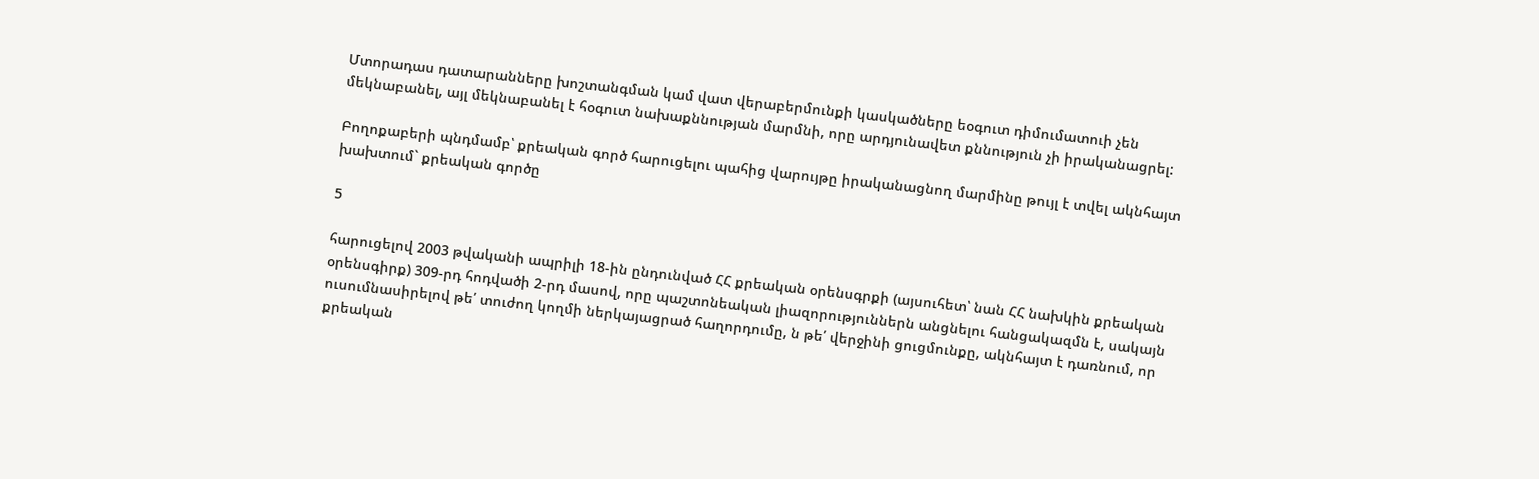Մտորադաս դատարանները խոշտանգման կամ վատ վերաբերմունքի կասկածները եօգուտ դիմումատուի չեն մեկնաբանել, այլ մեկնաբանել է հօգուտ նախաքննության մարմնի, որը արդյունավետ քննություն չի իրականացրել:

Բողոքաբերի պնդմամբ՝ քրեական գործ հարուցելու պահից վարույթը իրականացնող մարմինը թույլ է տվել ակնհայտ խախտում` քրեական գործը

5

հարուցելով 2003 թվականի ապրիլի 18-ին ընդունված ՀՀ քրեական օրենսգրքի (այսուհետ՝ նան ՀՀ նախկին քրեական օրենսգիրք) 309-րդ հոդվածի 2-րդ մասով, որը պաշտոնեական լիազորություններն անցնելու հանցակազմն է, սակայն ուսումնասիրելով թե՛ տուժող կողմի ներկայացրած հաղորդումը, ն թե՛ վերջինի ցուցմունքը, ակնհայտ է դառնում, որ քրեական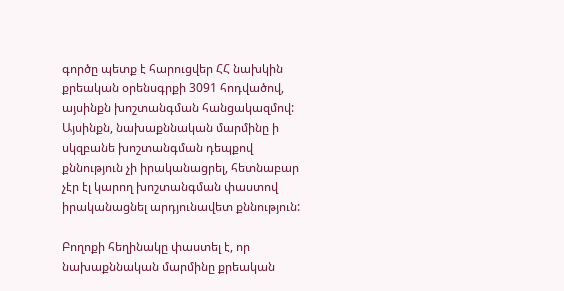գործը պետք է հարուցվեր ՀՀ նախկին քրեական օրենսգրքի 3091 հոդվածով, այսինքն խոշտանգման հանցակազմով: Այսինքն, նախաքննական մարմինը ի սկզբանե խոշտանգման դեպքով քննություն չի իրականացրել, հետնաբար չէր էլ կարող խոշտանգման փաստով իրականացնել արդյունավետ քննություն:

Բողոքի հեղինակը փաստել է, որ նախաքննական մարմինը քրեական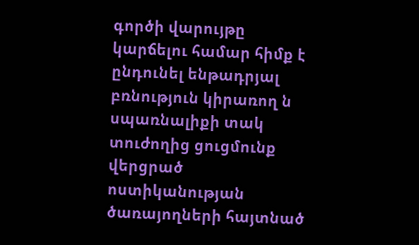գործի վարույթը կարճելու համար հիմք է ընդունել ենթադրյալ բռնություն կիրառող ն սպառնալիքի տակ տուժողից ցուցմունք վերցրած ոստիկանության ծառայողների հայտնած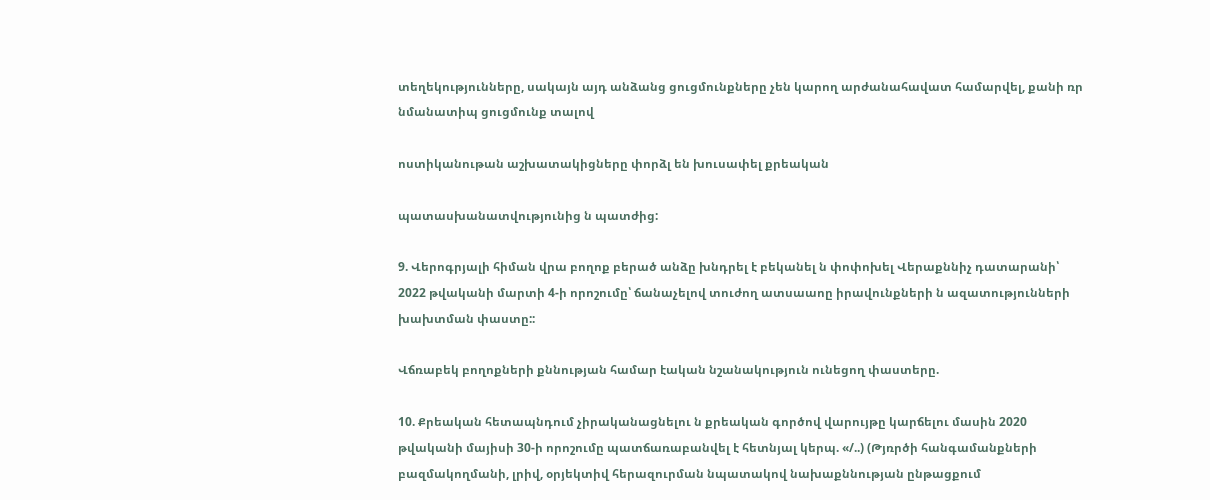տեղեկությունները, սակայն այդ անձանց ցուցմունքները չեն կարող արժանահավատ համարվել, քանի ռր նմանատիպ ցուցմունք տալով

ոստիկանութան աշխատակիցները փորձլ են խուսափել քրեական

պատասխանատվությունից ն պատժից:

9. Վերոգրյալի հիման վրա բողոք բերած անձը խնդրել է բեկանել ն փոփոխել Վերաքննիչ դատարանի՝ 2022 թվականի մարտի 4-ի որոշումը՝ ճանաչելով տուժող ատսաաոը իրավունքների ն ազատությունների խախտման փաստը::

Վճռաբեկ բողոքների քննության համար էական նշանակություն ունեցող փաստերը.

10. Քրեական հետապնդում չիրականացնելու ն քրեական գործով վարույթը կարճելու մասին 2020 թվականի մայիսի 30-ի որոշումը պատճառաբանվել է հետնյալ կերպ. «/..) (Թյռրծի հանգամանքների բազմակողմանի, լրիվ, օրյեկտիվ հերազուրման նպատակով նախաքննության ընթացքում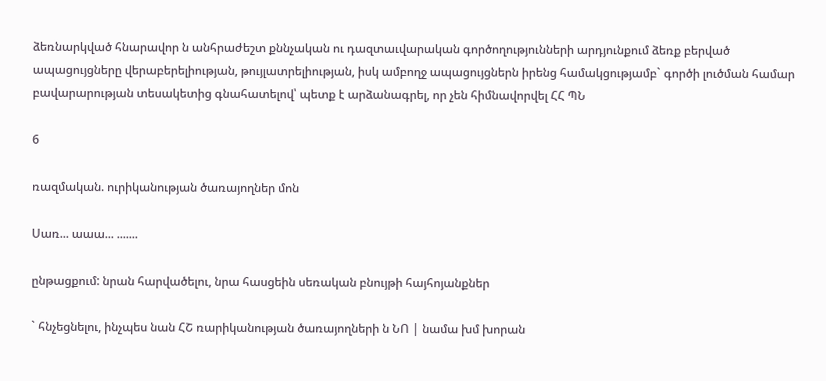ձեռնարկված հնարավոր ն անհրաժեշտ քննչական ու դազտաւվարական գործողությունների արդյունքում ձեռք բերված ապացույցները վերաբերելիության, թույլատրելիության, իսկ ամբողջ ապացույցներն իրենց համակցությամբ` գործի լուծման համար բավարարության տեսակետից գնահատելով՝ պետք է արձանագրել, որ չեն հիմնավորվել ՀՀ ՊՆ

6

ռազմական. ուրիկանության ծառայողներ մոն

Սառ... աաա... .......

ընթացքում: նրան հարվածելու, նրա հասցեին սեռական բնույթի հայհոյանքներ

` հնչեցնելու, ինչպես նան ՀՇ ռարիկանության ծառայողների ն ՆՈ | նամա խմ խորան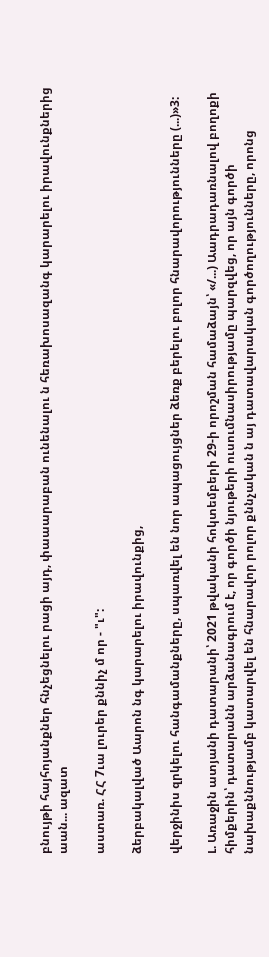բնույթի հայհոյանքներ հնչեցնելու րացի այդ, փաաարաբան ունենալու ն հեռախոսազանգ կարարելու իրավունքներից աան... ազատ

աստառ. ՀՀ 7ւա լուրեր քննիչ մ որ - "ւ":

ձերբակալված Աարոն նգ կարարելու իրավունքից,

վերջինիս զրկելու հանգամանքները, սպառվել են նոր ապացույցներ ձեռք բերելու բոլոր հնարավորությունները (...)»3:

Լ. Առաջին ատյանի դատարանի՝ 2021 թվականի հոկտեմբերի 29-ի որոշման համաձայն՝ «/...) Աադրադառնալով բողոքի հիմքերին՝ դատարանն արձանագրում է, որ գործի նյութերի ուսումնասիրությամը պարզվեց, որ այն գործի նախաքննությամբ կատարվել են հնարավոր րոլոր քննչական ն այ դատավարական գործողությունները, որոնց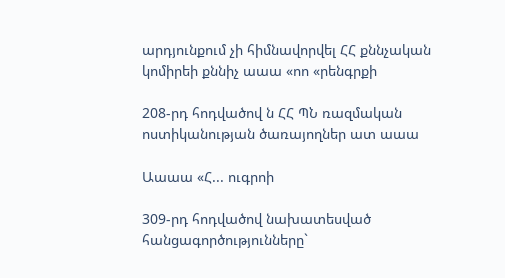արդյունքում չի հիմնավորվել ՀՀ քննչական կոմիրեի քննիչ աաա «ոո «րենգրքի

208-րդ հոդվածով ն ՀՀ ՊՆ ռազմական ոստիկանության ծառայողներ ատ աաա

Աաաա «Հ... ուգրոի

309-րդ հոդվածով նախատեսված հանցագործությունները`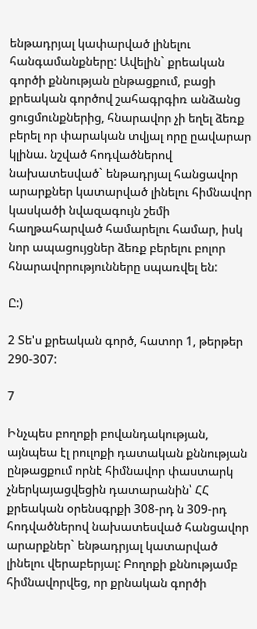ենթադրյալ կափարված լինելու հանգամանքները: Ավելին` քրեական գործի քննության ընթացքում, բացի քրեական գործով շահագրգիռ անձանց ցուցմունքներից, հնարավոր չի եղել ձեռք բերել որ փարական տվյալ որը ըավարար կլինա. նշված հոդվածներով նախատեսված` ենթադրյալ հանցավոր արարքներ կատարված լինելու հիմնավոր կասկածի նվազագույն շեմի հաղթահարված համարելու համար, իսկ նոր ապացույցներ ձեռք բերելու բոլոր հնարավորությունները սպառվել են:

Ը:)

2 Տե'ս քրեական գործ, հատոր 1, թերթեր 290-307:

7

Ինչպես բողոքի բովանդակության, այնպեա էլ րուլոքի դատական քննության ընթացքում որնէ հիմնավոր փաստարկ չներկայացվեցին դատարանին՝ ՀՀ քրեական օրենսգրքի 308-րդ ն 309-րդ հոդվածներով նախատեսված հանցավոր արարքներ` ենթադրյալ կատարված լինելու վերաբերյալ: Բողոքի քննությամբ հիմնավորվեց, որ քրնական գործի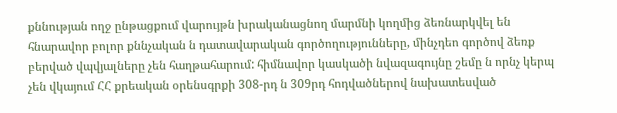քննության ողջ ընթացքում վարույթն խրականացնող մարմնի կողմից ձեռնարկվել են հնարավոր բոլոր քննչական ն դատավարական գործողությունները, մինչդեո գործով ձեռք բերված վպվյալները չեն հաղթահարում: հիմնավոր կասկածի նվազագույնը շեմը ն որնչ կերպ չեն վկայում ՀՀ քրեական օրենսգրքի 308-րդ ն 309րդ հոդվածներով նախատեսված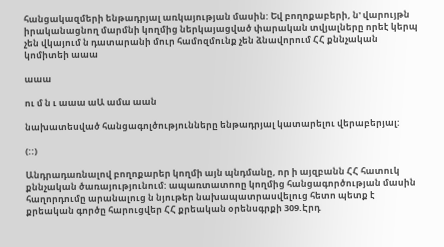հանցակազմերի ենթադրյալ առկայության մասին: Եվ բողոքաբերի, ն' վարույթն իրականացնող մարմնի կողմից ներկայացված փարական տվյալները որեէ կերպ չեն վկայում ն դատարանի մուր համոզմունք չեն ձնավորում ՀՀ քննչական կոմիտեի աաա

աաա

ու մ ն ւ աաա աԱ ամա աան

նախատեսված հանցագոլծությունները ենթադրյալ կատարելու վերաբերյալ:

(::)

Անդրադառնալով բողոքարեր կողմի այն պնդմանը, որ ի այզբանն ՀՀ հատուկ քննչական ծառայությունում: ապառտատոոը կողմից հանցագործության մասին հաղորդումը արանալուց ն նյութեր նախապատրասվելուց հետո պետք է քրեական գործը հարուցվեր ՀՀ քրեական օրենսգրքի 309.Էրդ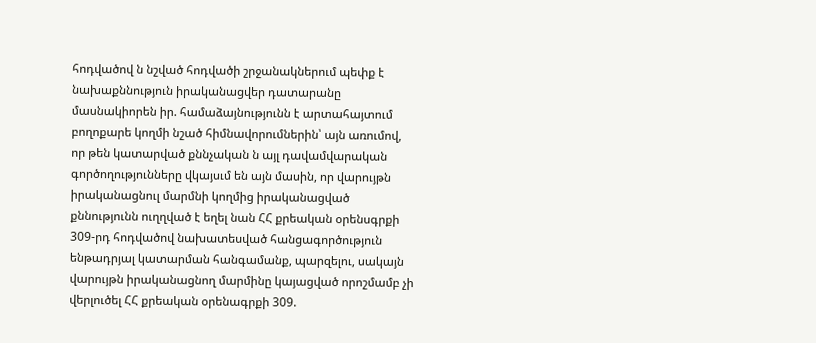հոդվածով ն նշված հոդվածի շրջանակներում պեփք է նախաքննություն իրականացվեր դատարանը մասնակիորեն իր. համաձայնությունն է արտահայտում բողոքարե կողմի նշած հիմնավորումներին՝ այն առումով, որ թեն կատարված քննչական ն այլ դավամվարական գործողությունները վկայսւմ են այն մասին, որ վարույթն իրականացնուլ մարմնի կողմից իրականացված քննությունն ուղղված է եղել նան ՀՀ քրեական օրենսգրքի 309-րդ հոդվածով նախատեսված հանցագործություն ենթադրյալ կատարման հանգամանք, պարզելու, սակայն վարույթն իրականացնող մարմինը կայացված որոշմամբ չի վերլուծել ՀՀ քրեական օրենագրքի 309.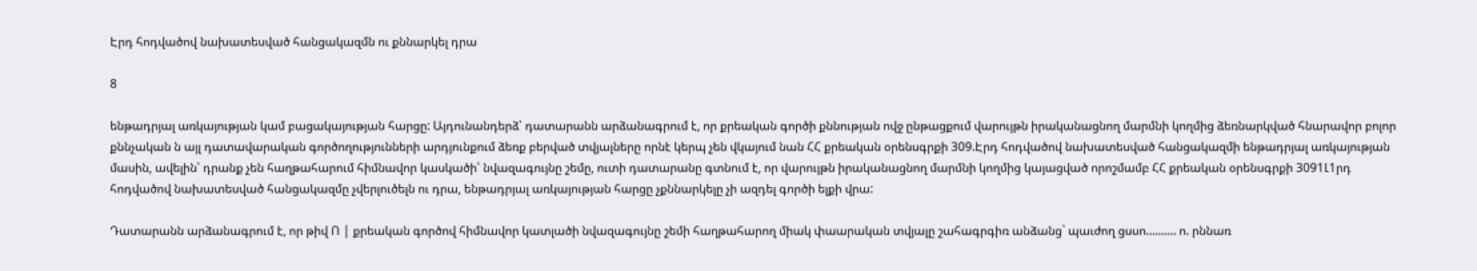Էրդ հոդվածով նախատեսված հանցակազմն ու քննարկել դրա

8

ենթադրյալ առկայության կամ բացակայության հարցը: Այդունանդերձ՝ դատարանն արձանագրում է, որ քրեական գործի քննության ովջ ընթացքում վարույթն իրականացնող մարմնի կողմից ձեռնարկված հնարավոր բոլոր քննչական ն այլ դատավարական գործողությունների արդյունքում ձեռք բերված տվյալները որնէ կերպ չեն վկայում նան ՀՀ քրեական օրենսգրքի 309.Էրդ հոդվածով նախատեսված հանցակազմի ենթադրյալ առկայության մասին, ավելին՝ դրանք չեն հաղթահարում հիմնավոր կասկածի՝ նվազագույնը շեմը, ուտի դատարանը գտնում է, որ վարույթն իրականացնող մարմնի կողմից կայացված որոշմամբ ՀՀ քրեական օրենսգրքի 3091Լ1րդ հոդվածով նախատեսված հանցակազմը չվերլուծելն ու դրա, ենթադրյալ առկայության հարցը չքննարկելը չի ազդել գործի ելքի վրա:

Դատարանն արձանագրում է, որ թիվ Ո | քրեական գործով հիմնավոր կատլածի նվազագույնը շեմի հաղթահարող միակ փաարական տվյալը շահագրգիռ անձանց` պաւժող ցսսո.......... ո. րննառ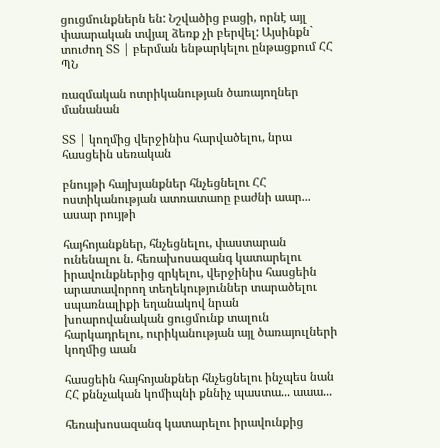ցուցմունքներն են: Նշվածից բացի, որնէ այլ փաարական տվյալ ձեռք չի բերվել: Այսինքն` տուժող ՏՏ | բերման ենթարկելու ընթացքում ՀՀ ՊՆ

ռազմական ոտրիկանության ծառայողներ մանանան

ՏՏ | կողմից վերջինիս հարվածելու, նրա հասցեին սեռական

բնույթի հայխյանքներ հնչեցնելու ՀՀ ոստիկանության ատռատաոը բաժնի աար... ասար րույթի

հայհոյանքներ, հնչեցնելու, փաստարան ունենալու ն. հեռախոսազանգ կատարելու իրավունքներից զրկելու, վերջինիս հասցեին արատավորող տեղեկություններ տարածելու սպառնալիքի եղանակով նրան խոարովանական ցուցմունք տալուն հարկադրելու, ուրիկանության այլ ծառայուլների կողմից աան

հասցեին հայհոյանքներ հնչեցնելու ինչպես նան ՀՀ քննչական կոմիպնի քննիչ պաստա... աաա...

հեռախոսազանգ կատարելու իրավունքից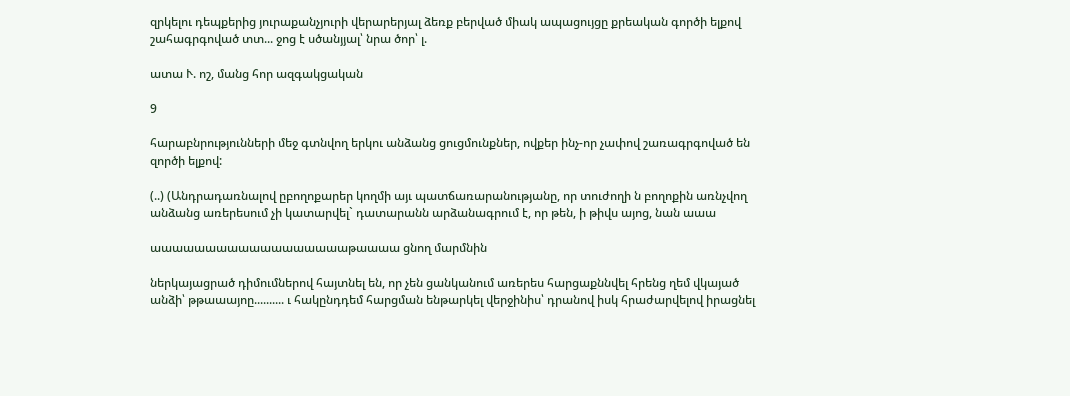զրկելու դեպքերից յուրաքանչյուրի վերարերյալ ձեռք բերված միակ ապացույցը քրեական գործի ելքով շահագրգոված տտ... ջոց է սծանյյալ՝ նրա ծոր՝ լ.

ատա Ւ. ոշ, մանց հոր ազգակցական

9

հարաբնրությունների մեջ գտնվող երկու անձանց ցուցմունքներ, ովքեր ինչ-որ չափով շառագրգոված են զործի ելքով:

(..) (Անդրադառնալով ըբողոքարեր կողմի այւ պատճառարանությանը, որ տուժողի ն բողոքին առնչվող անձանց առերեսում չի կատարվել` դատարանն արձանագրում է, որ թեն, ի թիվս այոց, նան աաա

աաաաաաաաաաաաաաաաաաթաաաա ցնող մարմնին

ներկայացրած դիմումներով հայտնել են, որ չեն ցանկանում առերես հարցաքննվել հրենց ղեմ վկայած անձի՝ թթաաայոը.......... ւ հակընդդեմ հարցման ենթարկել վերջինիս՝ դրանով իսկ հրաժարվելով իրացնել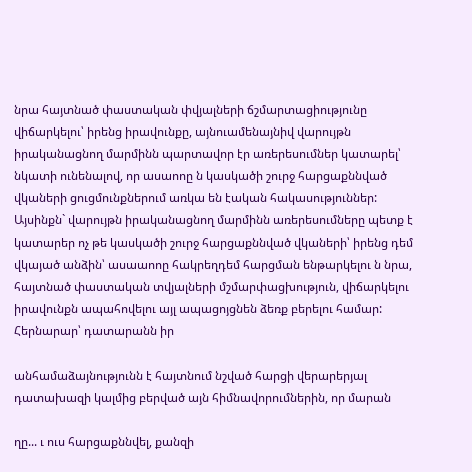նրա հայտնած փաստական փվյալների ճշմարտացիությունը վիճարկելու՝ իրենց իրավունքը, այնուամենայնիվ վարույթն իրականացնող մարմինն պարտավոր էր առերեսումներ կատարել՝ նկատի ունենալով, որ ասաոոը ն կասկածի շուրջ հարցաքննված վկաների ցուցմունքներում առկա են էական հակասություններ: Այսինքն` վարույթն իրականացնող մարմինն առերեսումները պետք է կատարեր ոչ թե կասկածի շուրջ հարցաքննված վկաների՝ իրենց դեմ վկայած անձին՝ ասաաոոը հակրեղդեմ հարցման ենթարկելու ն նրա, հայտնած փաստական տվյալների մշմարփացխություն, վիճարկելու իրավունքն ապահովելու այլ ապացոյցնեն ձեռք բերելու համար: Հերնարար՝ դատարանն իր

անհամաձայնությունն է հայտնում նշված հարցի վերարերյալ դատախազի կալմից բերված այն հիմնավորումներին, որ մարան

ղը... ւ ուս հարցաքննվել, քանզի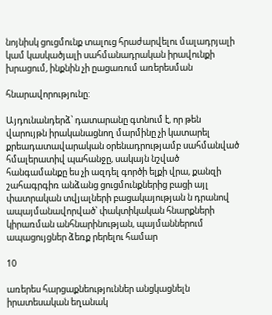նոյնիսկ ցուցմունք տալուց հրաժարվելու մալադրյալի կամ կասկածյալի սահմանադրական իրավունքի խրացում, ինքնին չի ըացառում առերեսման

հնարավորությունը:

Այդունանդերձ՝ դատարանը գտնում է, որ թեն վարույթն իրականացնող մարմինը չի կատարել քրեադատավարական օրենադրությամբ սահմանված հմալերատիվ պահանջը, սակայն նշված հանգամանքը ես չի ազդել գործի ելքի վրա, քանզի շահագրգիռ անձանց ցուցմունքներից բացի այլ փատրական տվյալների բացակայության ն դրանով ապայմանավորված՝ փակտիկական հնարքների կիրառման անհնարինության, պայմաններում ապացույցներ ձեռք րերելու համար

10

առերես հարցաքնեություններ անցկացնելն իրատեսական եղանակ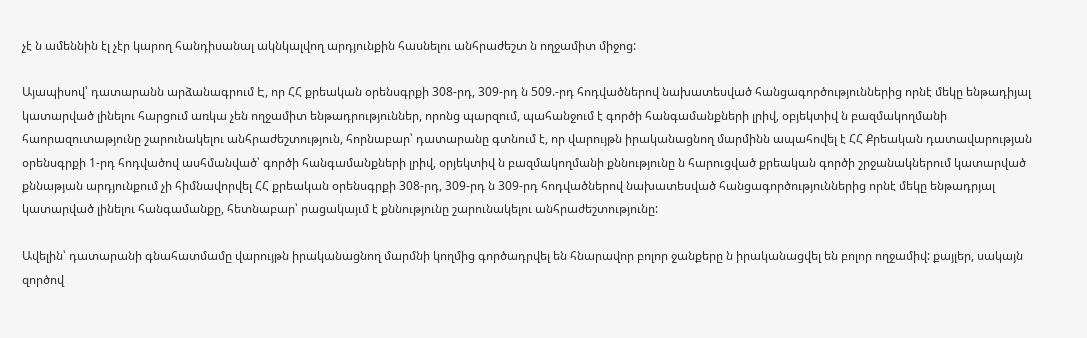չէ ն ամեննին էլ չէր կարող հանդիսանալ ակնկալվող արդյունքին հասնելու անհրաժեշտ ն ողջամիտ միջոց:

Այապիսով՝ դատարանն արձանագրում Է, որ ՀՀ քրեական օրենսգրքի 308-րդ, 309-րդ ն 509.-րդ հոդվածներով նախատեսված հանցագործություններից որնէ մեկը ենթադիյալ կատարված լինելու հարցում առկա չեն ողջամիտ ենթադրություններ, որոնց պարզում, պահանջում է գործի հանգամանքների լրիվ, օբյեկտիվ ն բազմակողմանի հաորազուտաթյունը շարունակելու անհրաժեշտություն, հորնաբար՝ դատարանը գտնում է, որ վարույթն իրականացնող մարմինն ապահովել է ՀՀ Քրեական դատավարության օրենսգրքի 1-րդ հոդվածով ասհմանված՝ գործի հանգամանքների լրիվ, օրյեկտիվ ն բազմակողմանի քննությունը ն հարուցված քրեական գործի շրջանակներում կատարված քննաթյան արդյունքում չի հիմնավորվել ՀՀ քրեական օրենսգրքի 308-րդ, 309-րդ ն 309-րդ հոդվածներով նախատեսված հանցագործություններից որնէ մեկը ենթադրյալ կատարված լինելու հանգամանքը, հետնաբար՝ րացակայւմ է քննությունը շարունակելու անհրաժեշտությունը:

Ավելին՝ դատարանի գնահատմամը վարույթն իրականացնող մարմնի կողմից գործադրվել են հնարավոր բոլոր ջանքերը ն իրականացվել են բոլոր ողջամիվ: քայլեր, սակայն զործով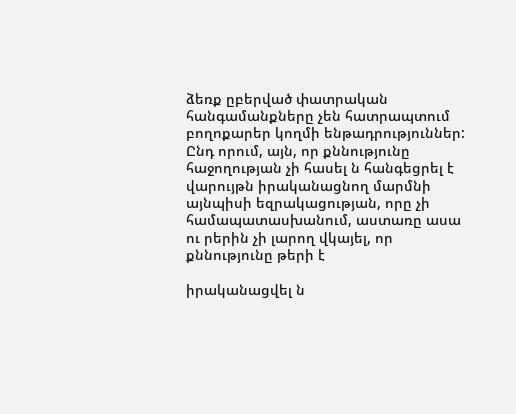ձեռք ըբերված փատրական հանգամանքները չեն հատրապտում բողոքարեր կողմի ենթադրություններ: Ընդ որում, այն, որ քննությունը հաջողության չի հասել ն հանգեցրել է վարույթն իրականացնող մարմնի այնպիսի եզրակացության, որը չի համապատասխանում, աստառը ասա ու րերին չի լարող վկայել, որ քննությունը թերի է

իրականացվել ն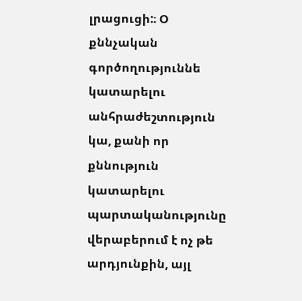լրացուցի:։ Օ քննչական գործողություննե կատարելու անհրաժեշտություն կա, քանի որ քննություն կատարելու պարտականությունը վերաբերում է ոչ թե արդյունքին, այլ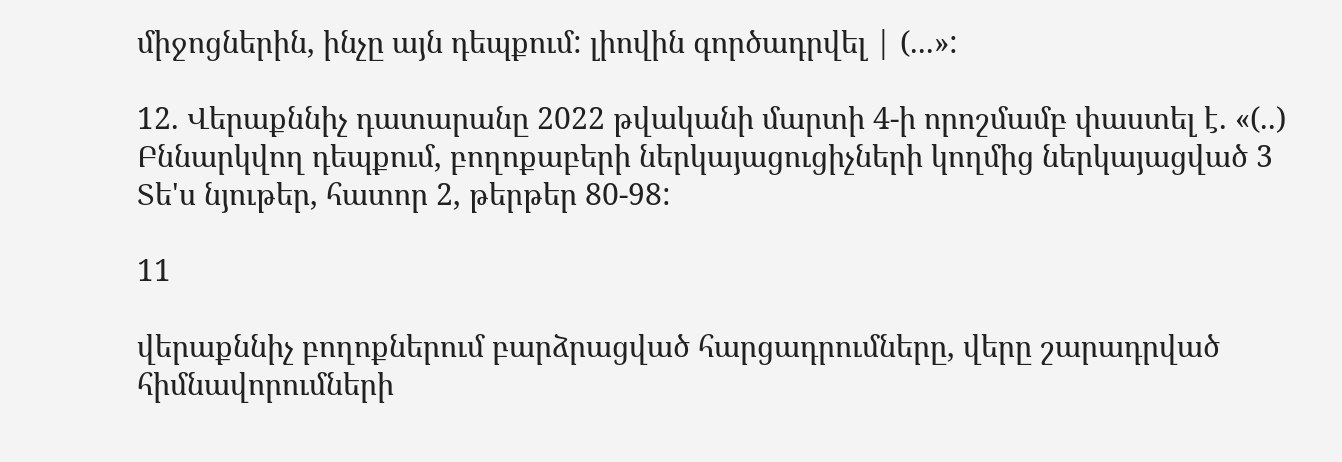միջոցներին, ինչը այն դեպքում: լիովին գործադրվել | (...»:

12. Վերաքննիչ դատարանը 2022 թվականի մարտի 4-ի որոշմամբ փաստել է. «(..) Բննարկվող դեպքում, բողոքաբերի ներկայացուցիչների կողմից ներկայացված 3 Տե'ս նյութեր, հատոր 2, թերթեր 80-98:

11

վերաքննիչ բողոքներում բարձրացված հարցադրումները, վերը շարադրված հիմնավորումների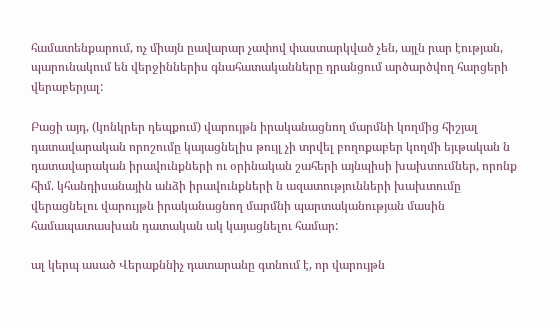համատենքարում, ոչ միայն ըավարար չափով փաստարկված չեն, այլն րար էության, պարունակում են վերջիններիս գնահատականները դրանցում արծարծվող հարցերի վերաբերյալ:

Բացի այդ, (կոնկրեր դեպքում) վարույթն իրականացնող մարմնի կողմից հիշյալ դատավարական որոշումը կայացնելիս թույլ չի տրվել բողոքաբեր կողմի եյւթական ն դատավարական իրավունքների ու օրինական շահերի այնպիսի խախտումներ, որոնք հիմ. կհանդիսանային անձի իրավունքների ն ազատությունների խախտումը վերացնելու վարույթն իրականացնող մարմնի պարտականության մասին համապատասխան դատական ակ կայացնելու համար:

ալ կերպ ասած Վերաքննիչ դատարանը գտնում է, որ վարույթն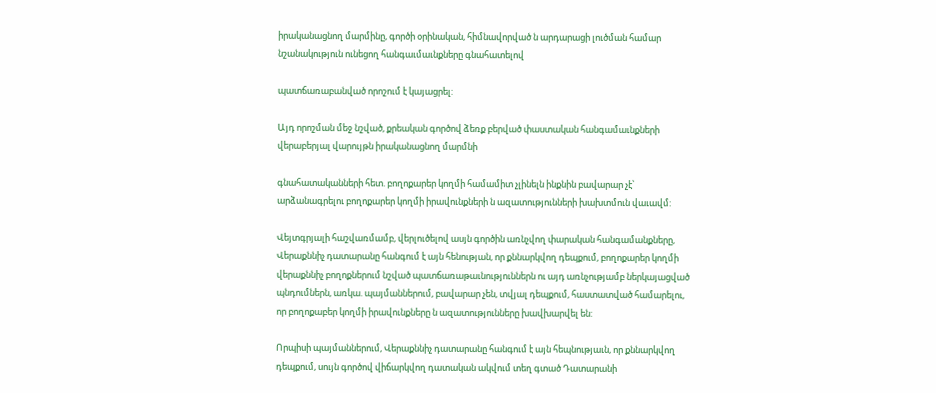իրականացնող մարմինը, գործի օրինական, հիմնավորված ն արդարացի լուծման համար նշանակություն ունեցող հանգաւմաւնքները գնահատելով

պատճառաբանված որոշում է կայացրել:

Այդ որոշման մեջ նշված, քրեական գործով ձեռք բերված փաստական հանգամաւնքների վերաբերյալ վարույթն իրականացնող մարմնի

գնահատականների հետ. բողոքարեր կողմի համամիտ չլինելն ինքնին բավարար չէ՝ արձանագրելու բողոքարեր կողմի իրավունքների ն ազատությունների խախտմուն վաւավմ:

Վեյտգրյալի հաշվառմամբ, վերլուծելով ասյն գործին առնչվող փարական հանգամանքները, Վերաքննիչ դատարանը հանգում է այն հենության, որ քննարկվող դեպքում, բողոքարեր կողմի վերաքննիչ բողոքներում նշված պատճառաթաւնություններն ու այդ առնչությամբ ներկայացված պնդումներն, առկա. պայմաններում, բավարար չեն, տվյալ դեպքում, հաստատված համարելու, որ բողոքաբեր կողմի իրավունքները ն ազատությունները խավխարվել են:

Որպիսի պայմաններում, Վերաքննիչ դատարանը հանգում է այն հեպնությաւն, որ քննարկվող դեպքում, սույն գործով վիճարկվող դատական ակվում տեղ գտած Դատարանի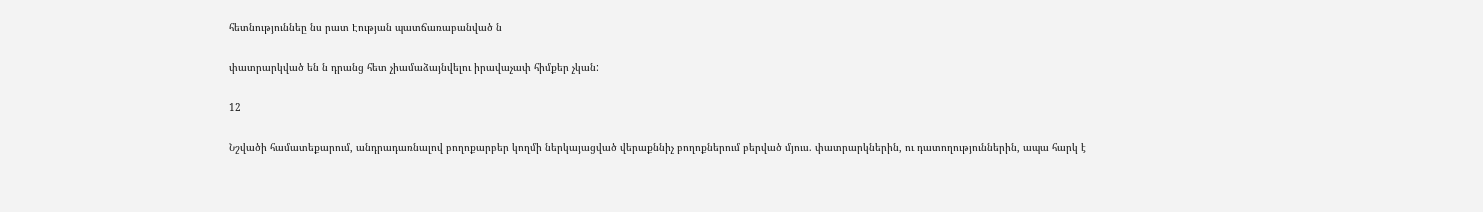հետնություննեը նս րատ Էության պատճառաբանված ն

փատրարկված են ն դրանց հետ չիամաձայնվելու իրավաչափ հիմքեր չկան:

12

Նշվածի համատեքարում, անդրադառնալով բողոքարբեր կողմի ներկայացված վերաքննիչ բողոքներում բերված մյուս. փատրարկներին, ու դատողություններին, ապա հարկ է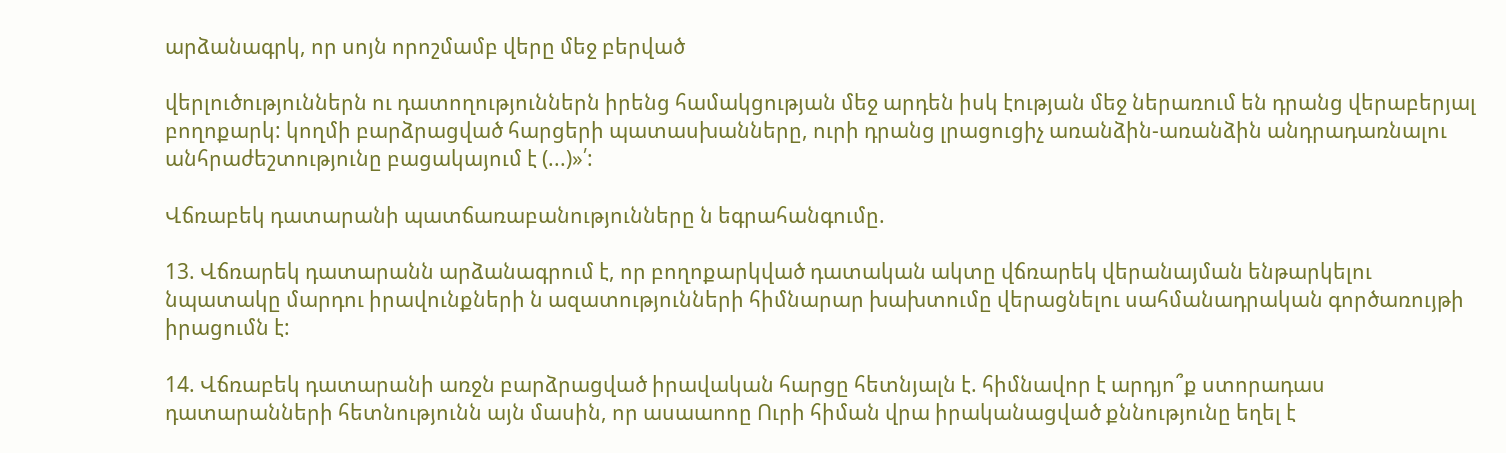արձանագրկ, որ սոյն որոշմամբ վերը մեջ բերված

վերլուծություններն ու դատողություններն իրենց համակցության մեջ արդեն իսկ էության մեջ ներառում են դրանց վերաբերյալ բողոքարկ: կողմի բարձրացված հարցերի պատասխանները, ուրի դրանց լրացուցիչ առանձին-առանձին անդրադառնալու անհրաժեշտությունը բացակայում է (...)»՛:

Վճռաբեկ դատարանի պատճառաբանությունները ն եգրահանգումը.

13. Վճռարեկ դատարանն արձանագրում է, որ բողոքարկված դատական ակտը վճռարեկ վերանայման ենթարկելու նպատակը մարդու իրավունքների ն ազատությունների հիմնարար խախտումը վերացնելու սահմանադրական գործառույթի իրացումն է:

14. Վճռաբեկ դատարանի առջն բարձրացված իրավական հարցը հետնյալն է. հիմնավոր է արդյո՞ք ստորադաս դատարանների հետնությունն այն մասին, որ ասաաոոը Ուրի հիման վրա իրականացված քննությունը եղել է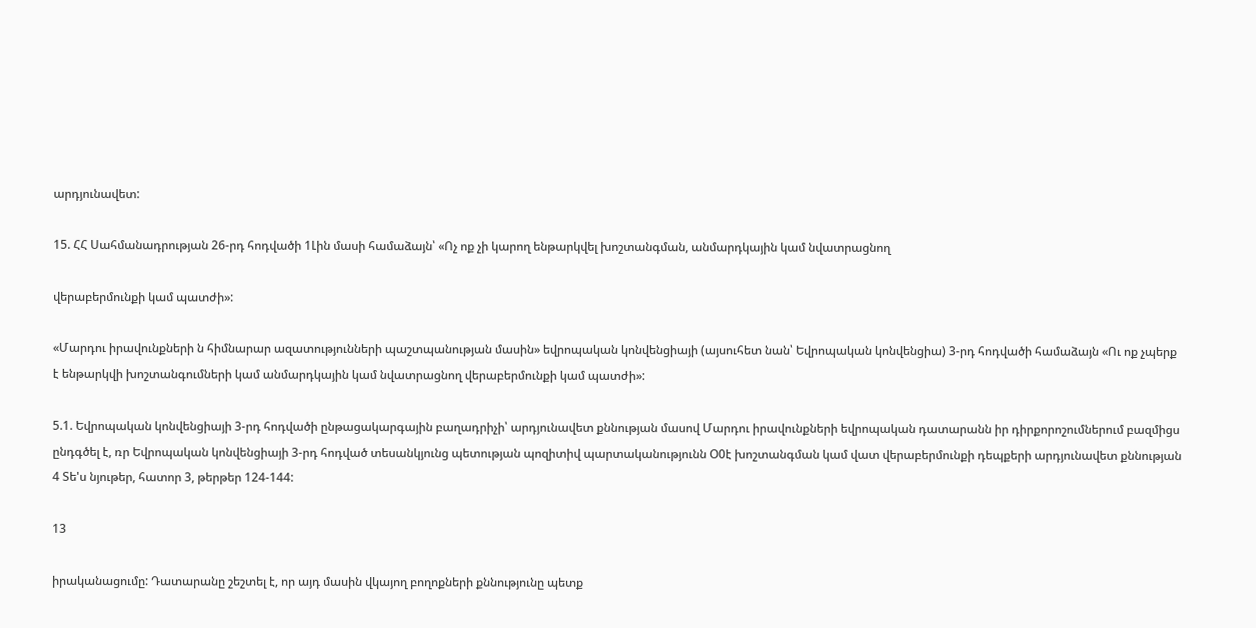արդյունավետ:

15. ՀՀ Սահմանադրության 26-րդ հոդվածի 1Լին մասի համաձայն՝ «Ոչ ոք չի կարող ենթարկվել խոշտանգման, անմարդկային կամ նվատրացնող

վերաբերմունքի կամ պատժի»:

«Մարդու իրավունքների ն հիմնարար ազատությունների պաշտպանության մասին» եվրոպական կոնվենցիայի (այսուհետ նան՝ Եվրոպական կոնվենցիա) 3-րդ հոդվածի համաձայն «Ու ոք չպերք է ենթարկվի խոշտանգումների կամ անմարդկային կամ նվատրացնող վերաբերմունքի կամ պատժի»:

5.1. Եվրոպական կոնվենցիայի 3-րդ հոդվածի ընթացակարգային բաղադրիչի՝ արդյունավետ քննության մասով Մարդու իրավունքների եվրոպական դատարանն իր դիրքորոշումներում բազմիցս ընդգծել է, ռր Եվրոպական կոնվենցիայի 3-րդ հոդված տեսանկյունց պետության պոզիտիվ պարտականությունն Օ0է խոշտանգման կամ վատ վերաբերմունքի դեպքերի արդյունավետ քննության 4 Տե'ս նյութեր, հատոր 3, թերթեր 124-144:

13

իրականացումը: Դատարանը շեշտել է, որ այդ մասին վկայող բողոքների քննությունը պետք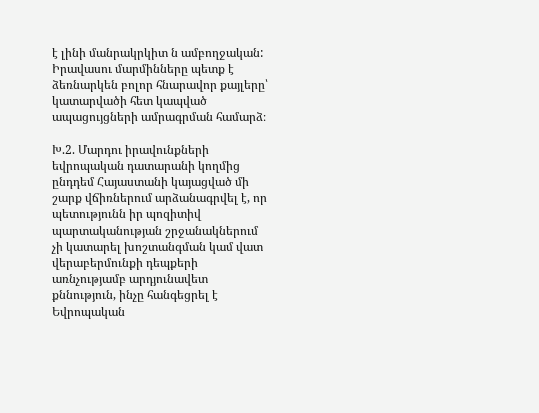է լինի մանրակրկիտ ն ամբողջական: Իրավասու մարմինները պետք է ձեռնարկեն բոլոր հնարավոր քայլերը՝ կատարվածի հետ կապված ապացույցների ամրագրման համարձ։

Խ.2. Մարդու իրավունքների եվրոպական դատարանի կողմից ընդդեմ Հայաստանի կայացված մի շարք վճիռներում արձանագրվել է, որ պետությունն իր պոզիտիվ պարտականության շրջանակներում չի կատարել խոշտանգման կամ վատ վերաբերմունքի դեպքերի առնչությամբ արդյունավետ քննություն, ինչը հանգեցրել է Եվրոպական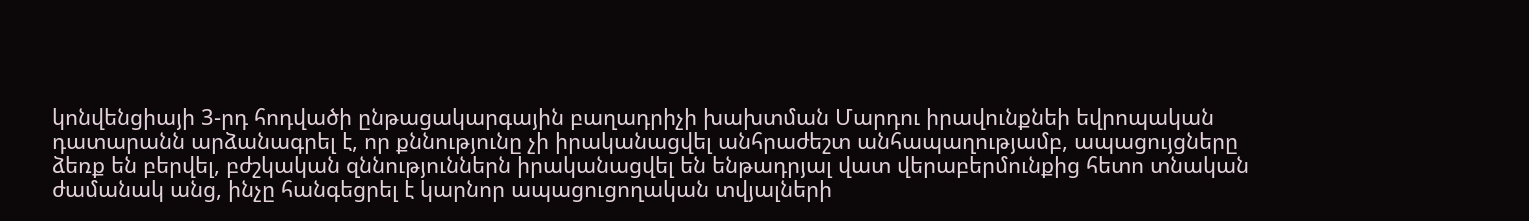կոնվենցիայի 3-րդ հոդվածի ընթացակարգային բաղադրիչի խախտման Մարդու իրավունքնեի եվրոպական դատարանն արձանագրել է, որ քննությունը չի իրականացվել անհրաժեշտ անհապաղությամբ, ապացույցները ձեռք են բերվել, բժշկական զննություններն իրականացվել են ենթադրյալ վատ վերաբերմունքից հետո տնական ժամանակ անց, ինչը հանգեցրել է կարնոր ապացուցողական տվյալների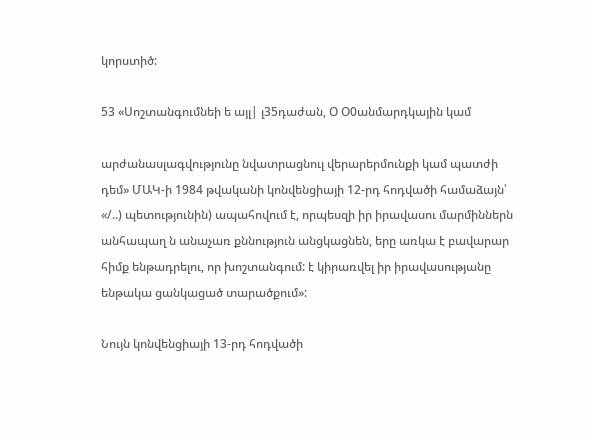կորստիծ:

53 «Սոշտանգումնեի ե այլ| լ35դաժան, Օ Օ0անմարդկային կամ

արժանասլագվությունը նվատրացնուլ վերարերմունքի կամ պատժի դեմ» ՄԱԿ-ի 1984 թվականի կոնվենցիայի 12-րդ հոդվածի համաձայն՝ «/..) պետությունին) ապահովում է, որպեսզի իր իրավասու մարմիններն անհապաղ ն անաչառ քննություն անցկացնեն, երը առկա է բավարար հիմք ենթադրելու, որ խոշտանգում: է կիրառվել իր իրավասությանը ենթակա ցանկացած տարածքում»:

Նույն կոնվենցիայի 13-րդ հոդվածի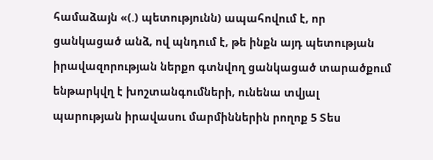համաձայն «(.) պետությունն) ապահովում է, որ ցանկացած անձ, ով պնդում է, թե ինքն այդ պետության իրավազորության ներքո գտնվող ցանկացած տարածքում ենթարկվղ է խոշտանգումների, ունենա տվյալ պարության իրավասու մարմիններին րողոք 5 Տես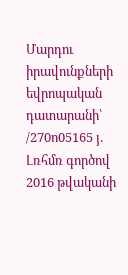Մարդու իրավունքների եվրոպական դատարանի՝ /270ո05165 յ. Լռհմռ գործով 2016 թվականի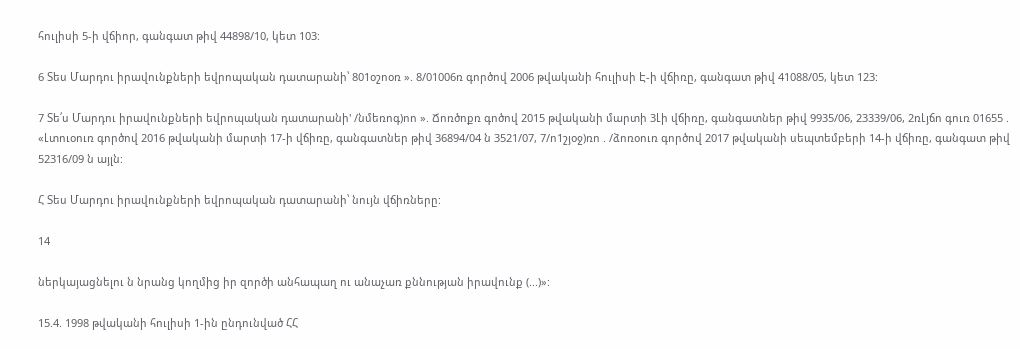հուլիսի 5-ի վճիոր, գանգատ թիվ 44898/10, կետ 103:

6 Տես Մարդու իրավունքների եվրոպական դատարանի՝ 801օշոօռ ». 8/01006ռ գործով 2006 թվականի հուլիսի Է-ի վճիռը, գանգատ թիվ 41088/05, կետ 123:

7 Տե՛ս Մարդու իրավունքների եվրոպական դատարանի' /նմեռոգ)ոո ». Ճոռծոքռ գոծով 2015 թվականի մարտի 3Լի վճիռը, գանգատներ թիվ 9935/06, 23339/06, 2ռԼյճո գուռ 01655 . «Լտուօուռ գործով 2016 թվականի մարտի 17-ի վճիռը, գանգատներ թիվ 36894/04 ն 3521/07, 7/ո1շյօջ)ռո . /ձոռօուռ գործով 2017 թվականի սեպտեմբերի 14-ի վճիռը, գանգատ թիվ 52316/09 ն այլն:

Հ Տես Մարդու իրավունքների եվրոպական դատարանի՝ նույն վճիռները:

14

ներկայացնելու ն նրանց կողմից իր զործի անհապաղ ու անաչառ քննության իրավունք (...)»:

15.4. 1998 թվականի հուլիսի 1-ին ընդունված ՀՀ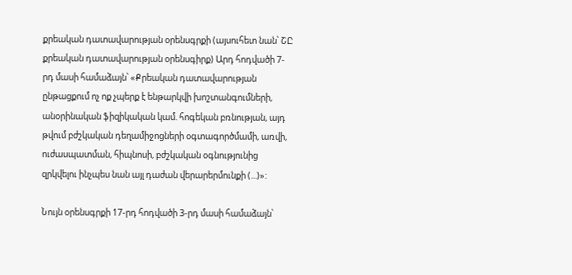քրեական դատավարության օրենսգրքի (այսուհետ նան՝ ՇԸ քրեական դատավարության օրենսգիրք) Արդ հոդվածի 7-րդ մասի համաձայն՝ «Քրեական դատավարության ընթացքում ոչ ոք չպերք է ենթարկվի խոշտանգումների, անօրինական ֆիզիկական կամ. հոգեկան բռնության, այդ թվում բժշկական դեղամիջոցների օգտագործմամի, առվի, ուժասպատման, հիպնոսի, բժշկական օգնությունից զրկվելու ինչպես նան այլ դաժան վերարերմունքի (...)»:

Նույն օրենսգրքի 17-րդ հոդվածի 3-րդ մասի համաձայն՝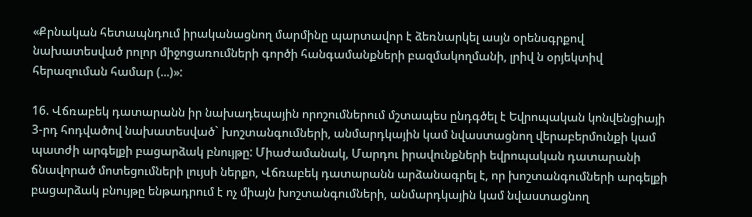«Քրնական հետապնդում իրականացնող մարմինը պարտավոր է ձեռնարկել ասյն օրենսգրքով նախատեսված րոլոր միջոցառումների գործի հանգամանքների բազմակողմանի, լրիվ ն օրյեկտիվ հերազուման համար (...)»:

16. Վճռաբեկ դատարանն իր նախադեպային որոշումներում մշտապես ընդգծել է Եվրոպական կոնվենցիայի 3-րդ հոդվածով նախատեսված` խոշտանգումների, անմարդկային կամ նվաստացնող վերաբերմունքի կամ պատժի արգելքի բացարձակ բնույթը: Միաժամանակ, Մարդու իրավունքների եվրոպական դատարանի ճնավորած մոտեցումների լույսի ներքո, Վճռաբեկ դատարանն արձանագրել է, որ խոշտանգումների արգելքի բացարձակ բնույթը ենթադրում է ոչ միայն խոշտանգումների, անմարդկային կամ նվաստացնող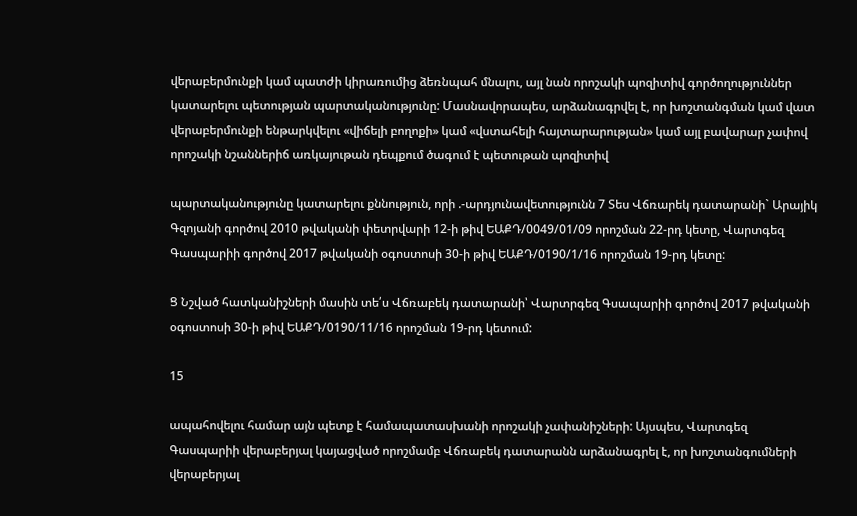վերաբերմունքի կամ պատժի կիրառումից ձեռնպահ մնալու, այլ նան որոշակի պոզիտիվ գործողություններ կատարելու պետության պարտականությունը: Մասնավորապես, արձանագրվել է, որ խոշտանգման կամ վատ վերաբերմունքի ենթարկվելու «վիճելի բողոքի» կամ «վստահելի հայտարարության» կամ այլ բավարար չափով որոշակի նշաններիճ առկայութան դեպքում ծագում է պետութան պոզիտիվ

պարտականությունը կատարելու քննություն, որի .-արդյունավետությունն 7 Տես Վճռարեկ դատարանի` Արայիկ Գզոյանի գործով 2010 թվականի փետրվարի 12-ի թիվ ԵԱՔԴ/0049/01/09 որոշման 22-րդ կետը, Վարտգեզ Գասպարիի գործով 2017 թվականի օգոստոսի 30-ի թիվ ԵԱՔԴ/0190/1/16 որոշման 19-րդ կետը:

Ց Նշված հատկանիշների մասին տե՛ս Վճռաբեկ դատարանի՝ Վարտրգեզ Գսապարիի գործով 2017 թվականի օգոստոսի 30-ի թիվ ԵԱՔԴ/0190/11/16 որոշման 19-րդ կետում:

15

ապահովելու համար այն պետք է համապատասխանի որոշակի չափանիշների: Այսպես, Վարտգեզ Գասպարիի վերաբերյալ կայացված որոշմամբ Վճռաբեկ դատարանն արձանագրել է, որ խոշտանգումների վերաբերյալ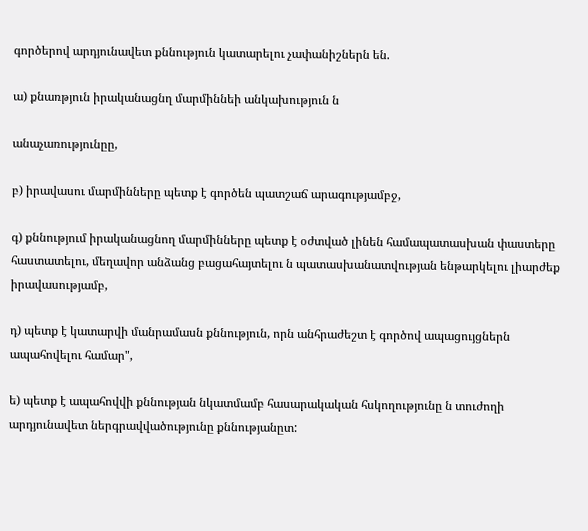գործերով արդյունավետ քննություն կատարելու չափանիշներն են.

ա) քնառթյուն իրականացնղ մարմիննեի անկախություն ն

անաչառությունըը,

բ) իրավասու մարմինները պետք է գործեն պատշաճ արագությամբջ,

գ) քննությում իրականացնող մարմինները պետք է օժտված լինեն համապատասխան փաստերը հաստատելու, մեղավոր անձանց բացահայտելու ն պատասխանատվության ենթարկելու լիարժեք իրավասությամբ,

դ) պետք է կատարվի մանրամասն քննություն, որն անհրաժեշտ է գործով ապացույցներն ապահովելու համար",

ե) պետք է ապահովվի քննության նկատմամբ հասարակական հսկողությունը ն տուժողի արդյունավետ ներգրավվածությունը քննությանըտ: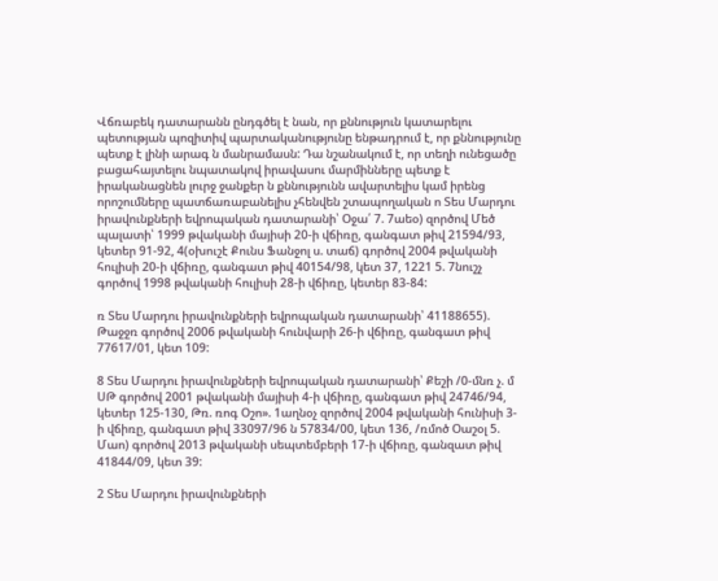Վճռաբեկ դատարանն ընդգծել է նան, որ քննություն կատարելու պետության պոզիտիվ պարտականությունը ենթադրում է, որ քննությունը պետք է լինի արագ ն մանրամասն: Դա նշանակում է, որ տեղի ունեցածը բացահայտելու նպատակով իրավասու մարմինները պետք է իրականացնեն լուրջ ջանքեր ն քննությունն ավարտելիս կամ իրենց որոշումները պատճառաբանելիս չհենվեն շտապողական ո Տես Մարդու իրավունքների եվրոպական դատարանի՝ Օջա՛ 7. 7աեօ) զործով Մեծ պալատի՝ 1999 թվականի մայիսի 20-ի վճիռը, գանգատ թիվ 21594/93, կետեր 91-92, 4(օխուշէ Քունս Ֆանջոլ ս. տաճ) գործով 2004 թվականի հուլիսի 20-ի վճիռը, գանգատ թիվ 40154/98, կետ 37, 1221 5. 7նուշչ գործով 1998 թվականի հուլիսի 28-ի վճիռը, կետեր 83-84:

ռ Տես Մարդու իրավունքների եվրոպական դատարանի՝ 41188655). Թաջջռ գործով 2006 թվականի հունվարի 26-ի վճիռը, գանգատ թիվ 77617/01, կետ 109:

8 Տես Մարդու իրավունքների եվրոպական դատարանի՝ Քեշի /0-մնռ չ. մ ՍԹ գործով 2001 թվականի մայիսի 4-ի վճիռը, գանգատ թիվ 24746/94, կետեր 125-130, Թռ. ռոգ Օշո». 1աղնօչ զործով 2004 թվականի հունիսի 3-ի վճիռը, գանգատ թիվ 33097/96 ն 57834/00, կետ 136, /ռմոծ Օաշօլ 5. Մաո) գործով 2013 թվականի սեպտեմբերի 17-ի վճիռը, գանզատ թիվ 41844/09, կետ 39:

2 Տես Մարդու իրավունքների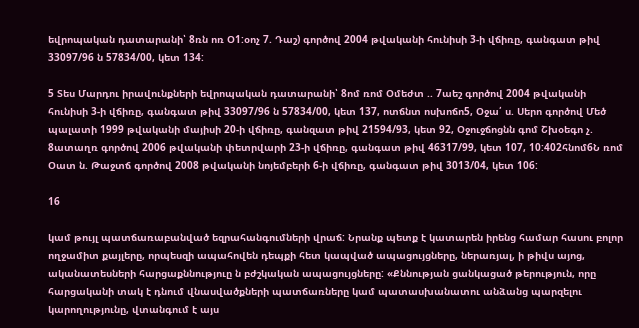եվրոպական դատարանի՝ 8ռն ոռ Օ1:օոչ 7. Դաշ) գործով 2004 թվականի հունիսի 3-ի վճիռը, գանգատ թիվ 33097/96 ն 57834/00, կետ 134:

5 Տես Մարդու իրավունքների եվրոպական դատարանի՝ 8ոմ ռոմ Օմեժտ .. 7աեշ գործով 2004 թվականի հունիսի 3-ի վճիռը, գանգատ թիվ 33097/96 ն 57834/00, կետ 137, ոտճնտ ոսխոճո5, Օջա՛ ս. Սերո գործով Մեծ պալատի 1999 թվականի մայիսի 20-ի վճիռը, գանզատ թիվ 21594/93, կետ 92, Օջուջճոցնն գոմ Շխօեգո չ. 8ատաղռ գործով 2006 թվականի փետրվարի 23-ի վճիռը, գանգատ թիվ 46317/99, կետ 107, 10:402հնոմ6Ն ռոմ Օատ ն. Թաջտճ գործով 2008 թվականի նոյեմբերի 6-ի վճիռը, գանգատ թիվ 3013/04, կետ 106:

16

կամ թույլ պատճառաբանված եզրահանգումների վրաճ: Նրանք պետք է կատարեն իրենց համար հասու բոլոր ողջամիտ քայլերը, որպեսզի ապահովեն դեպքի հետ կապված ապացույցները, ներառյալ, ի թիվս այոց, ականատեսների հարցաքննություը ն բժշկական ապացույցները: «Քննության ցանկացած թերություն, որը հարցականի տակ է դնում վնասվածքների պատճառները կամ պատասխանատու անձանց պարզելու կարողությունը, վտանգում է այս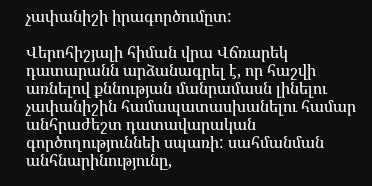չափանիշի իրագործումըտ:

Վերոհիշյալի հիման վրա Վճռարեկ դատարանն արձանագրել է, որ հաշվի առնելով քննության մանրամասն լինելու չափանիշին համապատասխանելու համար անհրաժեշտ դատավարական գործողություննեի սպառի: սահմանման անհնարինությունը,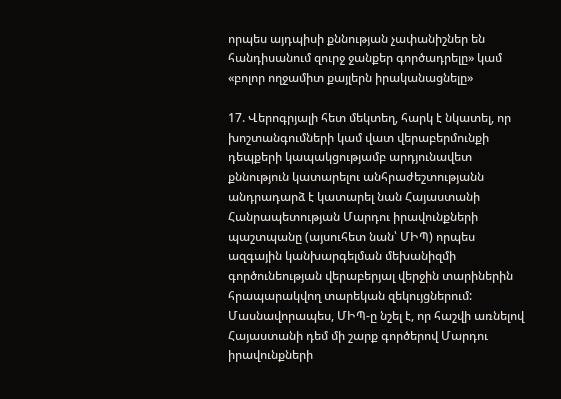որպես այդպիսի քննության չափանիշներ են հանդիսանում զուրջ ջանքեր գործադրելը» կամ «բոլոր ողջամիտ քայլերն իրականացնելը»

17. Վերոգրյալի հետ մեկտեղ, հարկ է նկատել, որ խոշտանգումների կամ վատ վերաբերմունքի դեպքերի կապակցությամբ արդյունավետ քննություն կատարելու անհրաժեշտությանն անդրադարձ է կատարել նան Հայաստանի Հանրապետության Մարդու իրավունքների պաշտպանը (այսուհետ նան՝ ՄԻՊ) որպես ազգային կանխարգելման մեխանիզմի գործունեության վերաբերյալ վերջին տարիներին հրապարակվող տարեկան զեկույցներում: Մասնավորապես, ՄԻՊ-ը նշել է, որ հաշվի առնելով Հայաստանի դեմ մի շարք գործերով Մարդու իրավունքների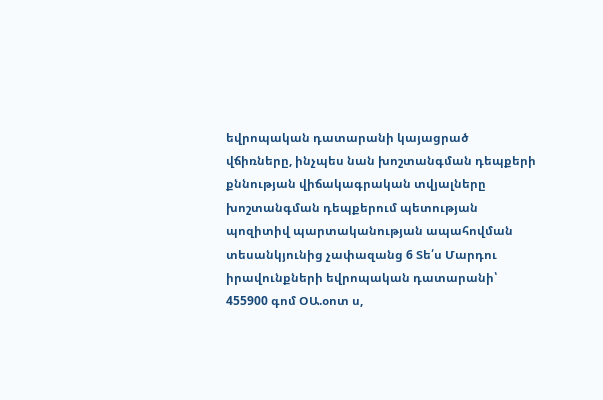եվրոպական դատարանի կայացրած վճիռները, ինչպես նան խոշտանգման դեպքերի քննության վիճակագրական տվյալները խոշտանգման դեպքերում պետության պոզիտիվ պարտականության ապահովման տեսանկյունից չափազանց 6 Տե՛ս Մարդու իրավունքների եվրոպական դատարանի՝ 455900 գոմ ՕԱ.օոտ ս,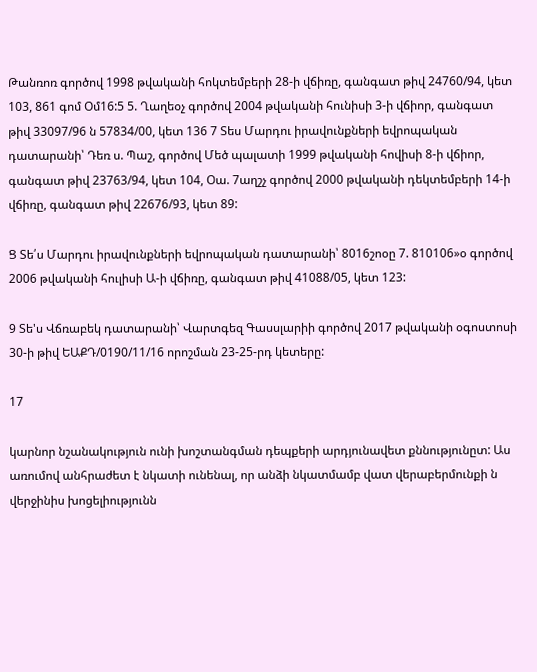Թանռոռ գործով 1998 թվականի հոկտեմբերի 28-ի վճիռը, գանգատ թիվ 24760/94, կետ 103, 861 գոմ Օմ16:5 5. Ղաղեօչ գործով 2004 թվականի հունիսի 3-ի վճիոր, գանգատ թիվ 33097/96 ն 57834/00, կետ 136 7 Տես Մարդու իրավունքների եվրոպական դատարանի՝ Դեռ ս. Պաշ, գործով Մեծ պալատի 1999 թվականի հովիսի 8-ի վճիոր, գանգատ թիվ 23763/94, կետ 104, Օա. 7աղշչ գործով 2000 թվականի դեկտեմբերի 14-ի վճիռը, գանգատ թիվ 22676/93, կետ 89:

Ց Տե՛ս Մարդու իրավունքների եվրոպական դատարանի՝ 8016շոօը 7. 810106»օ գործով 2006 թվականի հուլիսի Ա-ի վճիռը, գանգատ թիվ 41088/05, կետ 123:

9 Տե'ս Վճռաբեկ դատարանի՝ Վարտգեզ Գասսլարիի գործով 2017 թվականի օգոստոսի 30-ի թիվ ԵԱՔԴ/0190/11/16 որոշման 23-25-րդ կետերը:

17

կարնոր նշանակություն ունի խոշտանգման դեպքերի արդյունավետ քննությունըտ: Աս առումով անհրաժետ է նկատի ունենալ, որ անձի նկատմամբ վատ վերաբերմունքի ն վերջինիս խոցելիությունն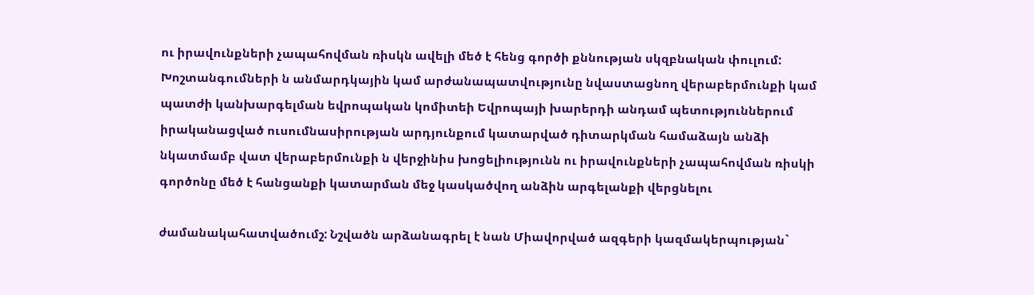ու իրավունքների չապահովման ռիսկն ավելի մեծ է հենց գործի քննության սկզբնական փուլում: Խոշտանգումների ն անմարդկային կամ արժանապատվությունը նվաստացնող վերաբերմունքի կամ պատժի կանխարգելման եվրոպական կոմիտեի Եվրոպայի խարերդի անդամ պետություններում իրականացված ուսումնասիրության արդյունքում կատարված դիտարկման համաձայն անձի նկատմամբ վատ վերաբերմունքի ն վերջինիս խոցելիությունն ու իրավունքների չապահովման ռիսկի գործոնը մեծ է հանցանքի կատարման մեջ կասկածվող անձին արգելանքի վերցնելու

ժամանակահատվածումշ: Նշվածն արձանագրել է նան Միավորված ազգերի կազմակերպության`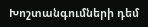Խոշտանգումների դեմ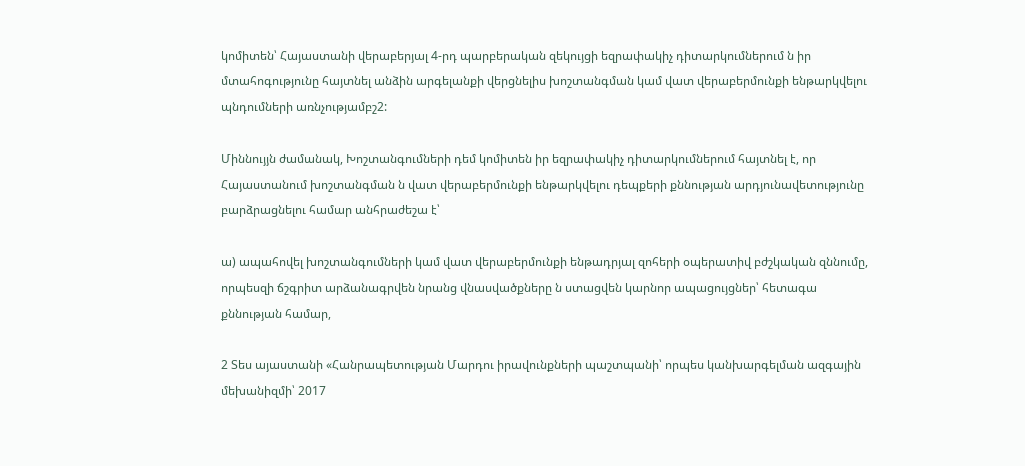կոմիտեն՝ Հայաստանի վերաբերյալ 4-րդ պարբերական զեկույցի եզրափակիչ դիտարկումներում ն իր մտահոգությունը հայտնել անձին արգելանքի վերցնելիս խոշտանգման կամ վատ վերաբերմունքի ենթարկվելու պնդումների առնչությամբշ2:

Միննույյն ժամանակ, Խոշտանգումների դեմ կոմիտեն իր եզրափակիչ դիտարկումներում հայտնել է, որ Հայաստանում խոշտանգման ն վատ վերաբերմունքի ենթարկվելու դեպքերի քննության արդյունավետությունը բարձրացնելու համար անհրաժեշա է՝

ա) ապահովել խոշտանգումների կամ վատ վերաբերմունքի ենթադրյալ զոհերի օպերատիվ բժշկական զննումը, որպեսզի ճշգրիտ արձանագրվեն նրանց վնասվածքները ն ստացվեն կարնոր ապացույցներ՝ հետագա քննության համար,

2 Տես այաստանի «Հանրապետության Մարդու իրավունքների պաշտպանի՝ որպես կանխարգելման ազգային մեխանիզմի՝ 2017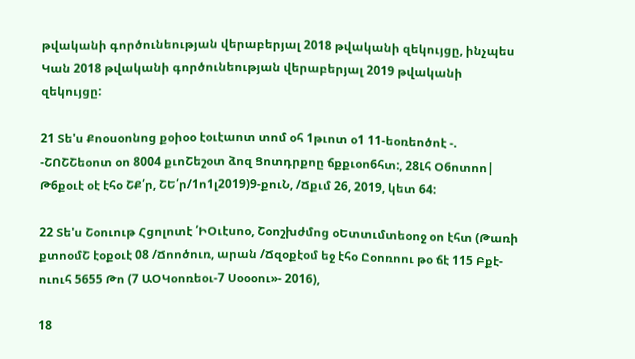թվականի գործունեության վերաբերյալ 2018 թվականի զեկույցը, ինչպես Կան 2018 թվականի գործունեության վերաբերյալ 2019 թվականի զեկույցը:

21 Տե'ս Քոօսօոնոց քօիօօ էօւէաոտ տոմ օհ 1թւոտ օ1 11-եօռեոծոէ -. -ՇՈՇՇեօոտ օո 8004 քւոՇեշօտ ձոզ Ցոտդրքոը ճքքւօո6հտ:, 28Լհ Օ6ոտոո| Թ6քօւէ օէ էհօ ՇՔ՛ր, ՇԵ՛ր/1ո1լ2019)9-քուՆ, /Ճքւմ 26, 2019, կետ 64:

22 Տե'ս Շօուութ Հցոլոտէ ՛ԻՕւէսոօ, Շօոշխժմոց օԵտտւմտեօոջ օո էհտ (Թառի քտոօմՇ էօքօւէ 08 /Ճոոծուռ, արան /Ճզօքէօմ եջ էհօ Ըօոռոու թօ ճէ 115 Բքէ-ուուհ 5655 Թո (7 ԱՕԿօոռեօւ-7 Սօօօու»- 2016),

18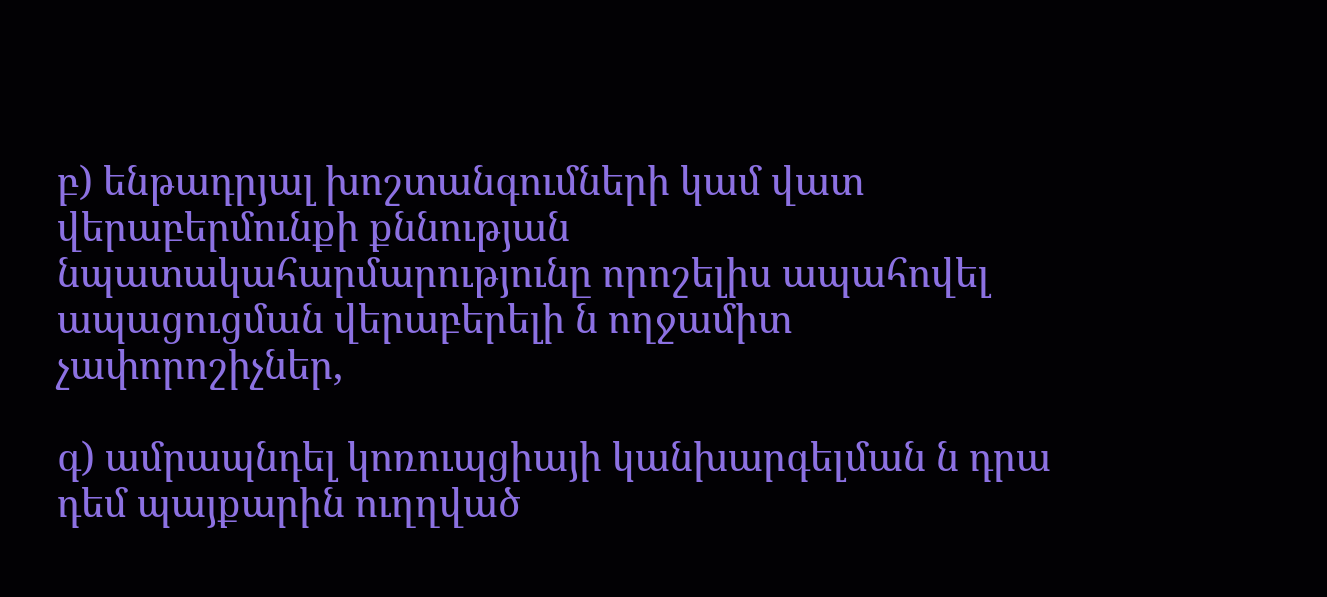բ) ենթադրյալ խոշտանգումների կամ վատ վերաբերմունքի քննության նպատակահարմարությունը որոշելիս ապահովել ապացուցման վերաբերելի ն ողջամիտ չափորոշիչներ,

գ) ամրապնդել կոռուպցիայի կանխարգելման ն դրա դեմ պայքարին ուղղված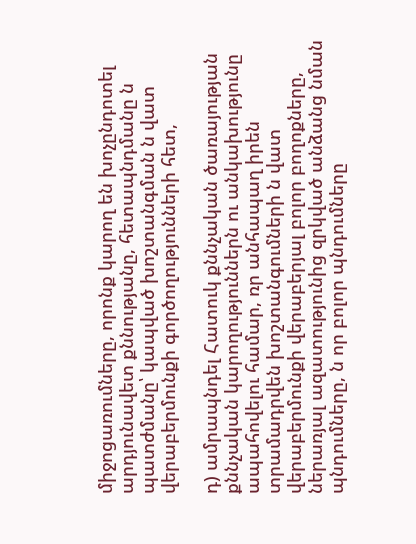միջոցառումները, որոնք կարող են խոչընդոտել արդյունավետ քննությանը, հետապնդմանը ն պատժմանը՝ կապված խոշտանգման ն վատ վերաբերմունքի գործողությունների հետ,

դ) ամրապնդել Հատուկ քննչական ծառայության քննչական կարողություններն ու անկախությունը ապահովելու համար, ռր անհապաղ իրեն տրամադրվեն խոշտանգումների ն վատ վերաբերմունքի վերաբերյալ բոլոր բողոքները, ներառյալ ազատությունից զրկված անձանց նման պնդումները, ն որ բոլոր պնդումները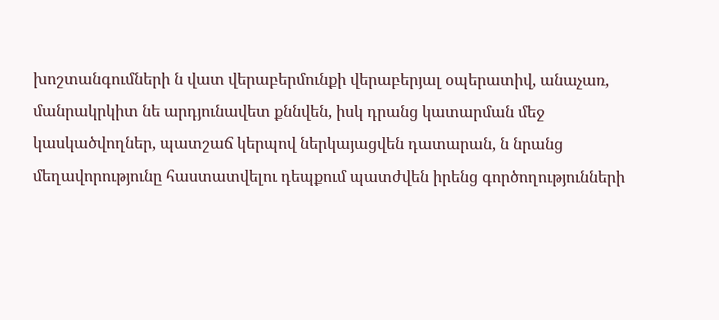խոշտանգումների ն վատ վերաբերմունքի վերաբերյալ օպերատիվ, անաչառ, մանրակրկիտ նե արդյունավետ քննվեն, իսկ դրանց կատարման մեջ կասկածվողներ, պատշաճ կերպով ներկայացվեն դատարան, ն նրանց մեղավորությունը հաստատվելու դեպքում պատժվեն իրենց գործողությունների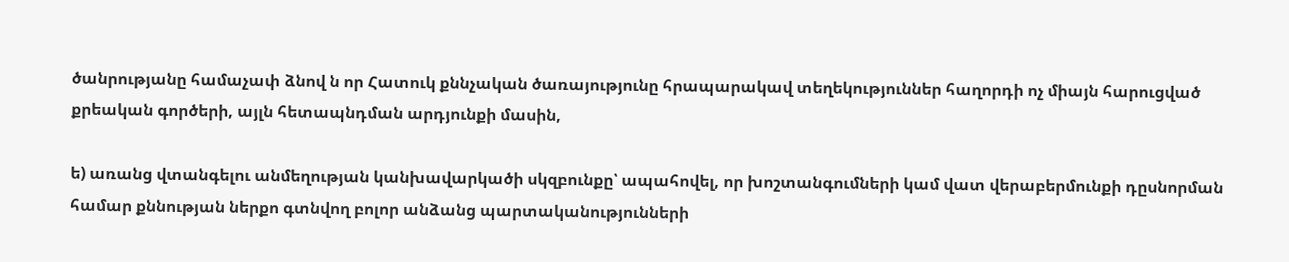ծանրությանը համաչափ ձնով ն որ Հատուկ քննչական ծառայությունը հրապարակավ տեղեկություններ հաղորդի ոչ միայն հարուցված քրեական գործերի, այլն հետապնդման արդյունքի մասին,

ե) առանց վտանգելու անմեղության կանխավարկածի սկզբունքը՝ ապահովել, որ խոշտանգումների կամ վատ վերաբերմունքի դըսնորման համար քննության ներքո գտնվող բոլոր անձանց պարտականությունների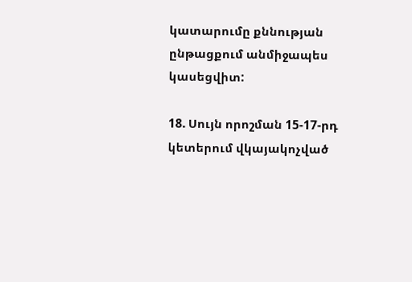կատարումը քննության ընթացքում անմիջապես կասեցվիտ:

18. Սույն որոշման 15-17-րդ կետերում վկայակոչված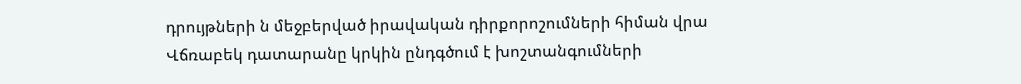դրույթների ն մեջբերված իրավական դիրքորոշումների հիման վրա Վճռաբեկ դատարանը կրկին ընդգծում է խոշտանգումների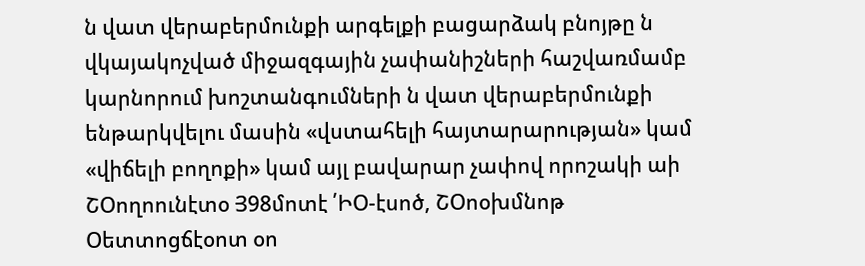ն վատ վերաբերմունքի արգելքի բացարձակ բնոյթը ն վկայակոչված միջազգային չափանիշների հաշվառմամբ կարնորում խոշտանգումների ն վատ վերաբերմունքի ենթարկվելու մասին «վստահելի հայտարարության» կամ «վիճելի բողոքի» կամ այլ բավարար չափով որոշակի աի ՇՕողոունէտօ Յ98մոտէ ՛ԻՕ-էսոծ, ՇՕոօխմնոթ Օետտոցճէօոտ օո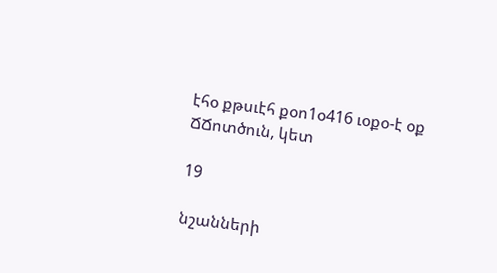էհօ քթսւէհ քօո1օ416 ւօքօ-է օք ՃՃոտծուն, կետ

19

նշանների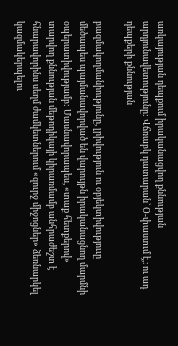առկայության դեպքում իրականացվող քննության արդյունավետությունը: Վճռաբկ դատարան` Օ-փաստւմ է,։ ու ադ դեպքերի քննության

բազմակողմանիությունը, լրիվություն ու օբյեկտիվություւը մեծապես պայմանավորված են վարույթն իրականացնող մարմնի օպերատիվությամբ: Մասնավորապես, «տաք հետքերով» տարվող քննության մեթոդիկայի կիրառմամբ անհրաժեշտ է հնարավորինս սեղմ ժամկետներում «զուրջ միջոցներ» ձեռնարկել կազմակերպելու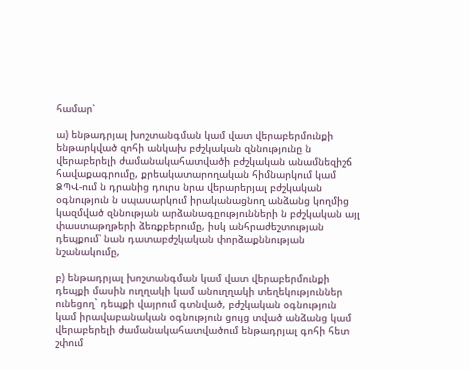համար՝

ա) ենթադրյալ խոշտանգման կամ վատ վերաբերմունքի ենթարկված զոհի անկախ բժշկական զննությունը ն վերաբերելի ժամանակահատվածի բժշկական անամնեզիշճ հավաքագրումը, քրեակատարողական հիմնարկում կամ ՁՊՎ-ում ն դրանից դուրս նրա վերարերյալ բժշկական օգնություն ն սպասարկում իրականացնող անձանց կողմից կազմված զննության արձանագըությունների ն բժշկական այլ փաստաթղթերի ձեռքբերումը, իսկ անհրաժեշտության դեպքում՝ նան դատաբժշկական փորձաքննության նշանակումը,

բ) ենթադրյալ խոշտանգման կամ վատ վերաբերմունքի դեպքի մասին ուղղակի կամ անուղղակի տեղեկություններ ունեցող` դեպքի վայրում գտնված, բժշկական օգնություն կամ իրավաբանական օգնություն ցույց տված անձանց կամ վերաբերելի ժամանակահատվածում ենթադրյալ գոհի հետ շփում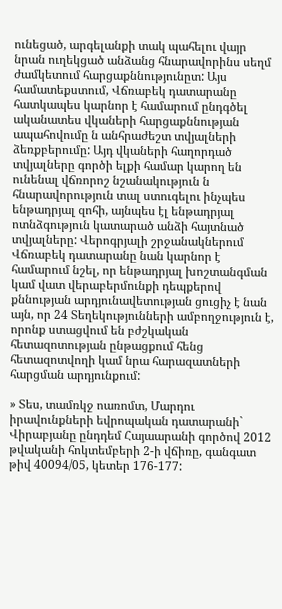ունեցած, արգելանքի տակ պահելու վայր նրան ուղեկցած անձանց հնարավորինս սեղմ ժամկետում հարցաքննությունըտ: Այս համատեքստում, Վճռաբեկ դատարանը հատկապես կարնոր է համարում ընդգծել ականատես վկաների հարցաքննության ապահովումը ն անհրաժեշտ տվյալների ձեռքբերումը: Այդ վկաների հաղորդած տվյալները գործի ելքի համար կարող են ունենալ վճռորոշ նշանակություն ն հնարավորություն տալ ստուգելու ինչպես ենթադրյալ զոհի, այնպես էլ ենթադրյալ ոտնձգություն կատարած անձի հայտնած տվյալները: Վերոգրյալի շրջանակներում Վճռաբեկ դատարանը նան կարնոր է համարում նշել, որ ենթադրյալ խոշտանգման կամ վատ վերաբերմունքի դեպքերով քննության արդյունավետության ցուցիչ է նան այն, որ 24 Տեղեկությունների ամբողջություն է, որոնք ստացվում են բժշկական հետազոտության ընթացքում հենց հետազոտվողի կամ նրա հարազատների հարցման արդյունքում:

» Տես, տամռկջ ոառոմտ, Մարդու իրավունքների եվրոպական դատարանի` Վիրաբյանը ընդդեմ Հայաարանի գործով 2012 թվականի հոկտեմբերի 2-ի վճիռը, գանգատ թիվ 40094/05, կետեր 176-177: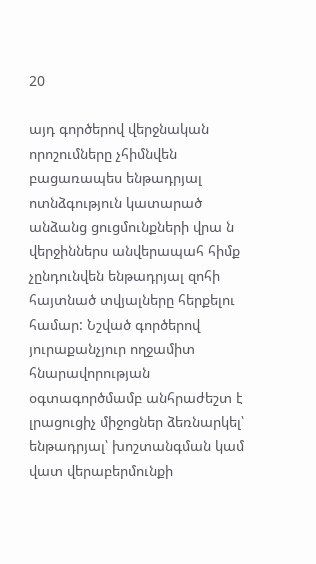20

այդ գործերով վերջնական որոշումները չհիմնվեն բացառապես ենթադրյալ ոտնձգություն կատարած անձանց ցուցմունքների վրա ն վերջիններս անվերապահ հիմք չընդունվեն ենթադրյալ զոհի հայտնած տվյալները հերքելու համար: Նշված գործերով յուրաքանչյուր ողջամիտ հնարավորության օգտագործմամբ անհրաժեշտ է լրացուցիչ միջոցներ ձեռնարկել՝ ենթադրյալ՝ խոշտանգման կամ վատ վերաբերմունքի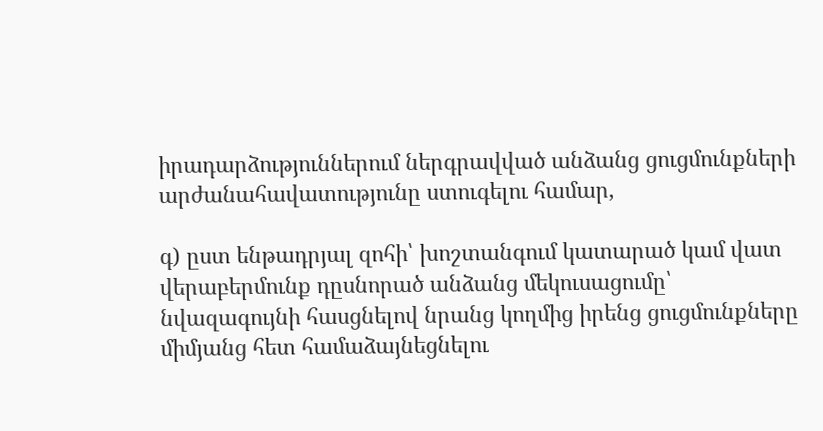իրադարձություններում ներգրավված անձանց ցուցմունքների արժանահավատությունը ստուգելու համար,

գ) ըստ ենթադրյալ զոհի՝ խոշտանգում կատարած կամ վատ վերաբերմունք դըսնորած անձանց մեկուսացումը՝ նվազագույնի հասցնելով նրանց կողմից իրենց ցուցմունքները միմյանց հետ համաձայնեցնելու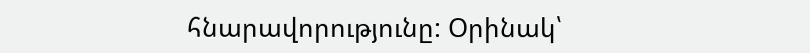հնարավորությունը: Օրինակ՝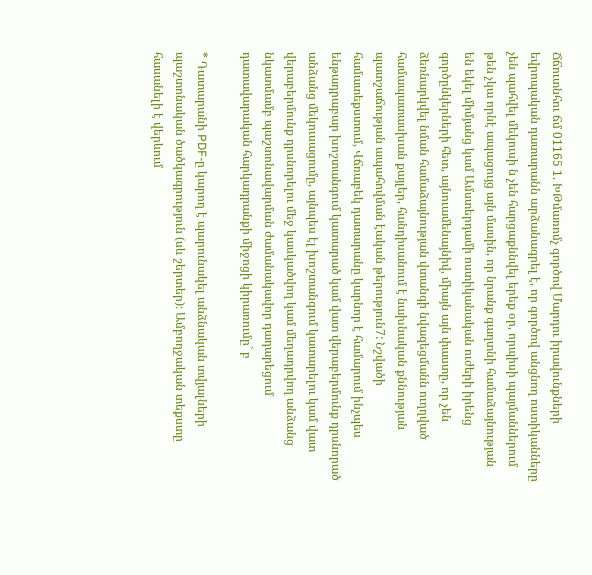Ճճուտնհու ճմ 01165 1. ԽԹմառոմչ գործով Մարդու իրավունքների եվրոպական դատարանն արձանագրել է, որ գործով անցնող ոստիկանները չեն պահվել մեկուսի ն չեն հարցաքննվել երեք օր, որպիսի պայմաններում թեն չկա որնէ ապացույց այն մասին, որ նրանք գաղտնի համաձայնության են եկել միմյանց կամ Ամստերդամի ոստիկանական ուժերի իրենց գործընկերների հետ, այնուամենայնիվ, միայն այն փաստը, որ չեն ձեռնարկվել նման համաձայնության վտանգի նվազեցմանն ուղղված համապատասխան քայլեր, հանդիսանում է նախնական քննության պատշաճության ապահովման էական թերություն7: Նշվածի համատեքստում, Վճռաբեկ դատարանը կարնոր է համարում ինչպես ենթադրաբար խոշտանգում կատարած կամ վատ վերաբերմունք դրսնորած անձանց մեկուսացումը, այնպես էլ խոշտանգում կատարելու կամ վատ վերաբերմունք դրսնորելու մեջ կասկածվող կամ մեղադրվող անձանց նկատմամբ պաշտոնավարման ժամանակավոր դադարեցում դատավարական հարկադրանքի միջոցի կիրառումը` բ

* Դատարանի PDF-ը կարող է պարունակել անձնական տվյալների պաշտոնական ծածկագրություն (սև շերտեր)։ Ամբողջական տեքստը հասանելի է վերևում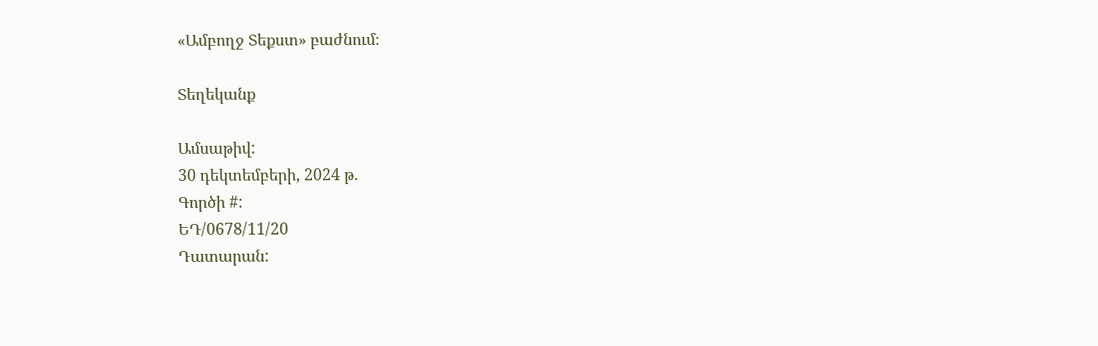«Ամբողջ Տեքստ» բաժնում։

Տեղեկանք

Ամսաթիվ:
30 դեկտեմբերի, 2024 թ.
Գործի #:
ԵԴ/0678/11/20
Դատարան: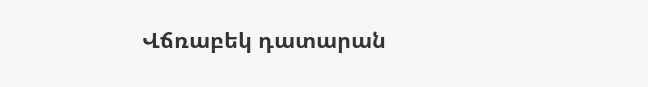Վճռաբեկ դատարան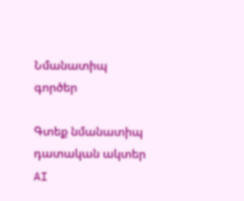Նմանատիպ գործեր

Գտեք նմանատիպ դատական ակտեր AI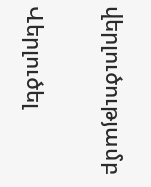վերլուծությամբ

Վերլուծել